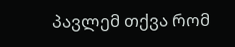პავლემ თქვა რომ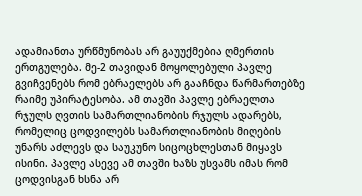ადამიანთა ურწმუნობას არ გაუუქმებია ღმერთის ერთგულება. მე-2 თავიდან მოყოლებული პავლე გვიჩვენებს რომ ებრაელებს არ გააჩნდა წარმართებზე რაიმე უპირატესობა. ამ თავში პავლე ებრაელთა რჯულს ღვთის სამართლიანობის რჯულს ადარებს, რომელიც ცოდვილებს სამართლიანობის მიღების უნარს აძლევს და საუკუნო სიცოცხლესთან მიყავს ისინი. პავლე ასევე ამ თავში ხაზს უსვამს იმას რომ ცოდვისგან ხსნა არ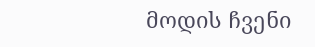მოდის ჩვენი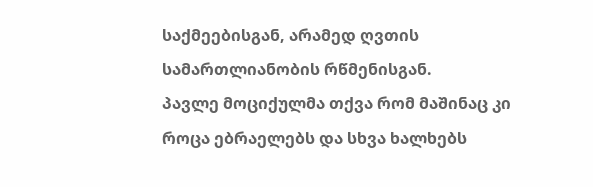საქმეებისგან, არამედ ღვთის სამართლიანობის რწმენისგან.
პავლე მოციქულმა თქვა რომ მაშინაც კი როცა ებრაელებს და სხვა ხალხებს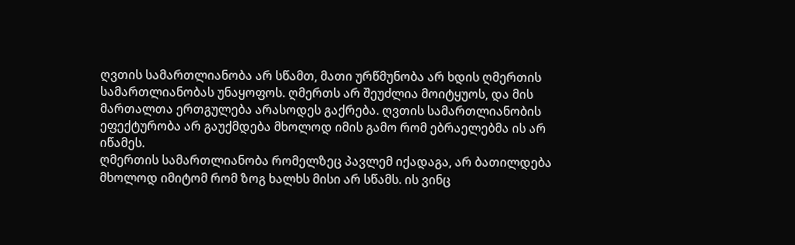ღვთის სამართლიანობა არ სწამთ, მათი ურწმუნობა არ ხდის ღმერთის სამართლიანობას უნაყოფოს. ღმერთს არ შეუძლია მოიტყუოს, და მის მართალთა ერთგულება არასოდეს გაქრება. ღვთის სამართლიანობის ეფექტურობა არ გაუქმდება მხოლოდ იმის გამო რომ ებრაელებმა ის არ იწამეს.
ღმერთის სამართლიანობა რომელზეც პავლემ იქადაგა, არ ბათილდება მხოლოდ იმიტომ რომ ზოგ ხალხს მისი არ სწამს. ის ვინც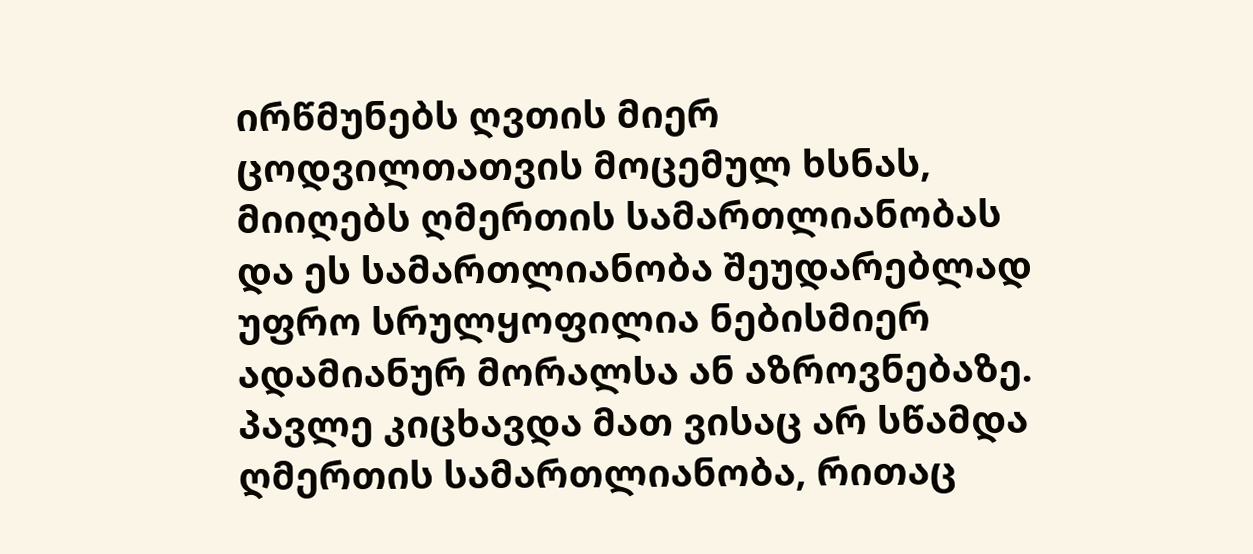ირწმუნებს ღვთის მიერ ცოდვილთათვის მოცემულ ხსნას, მიიღებს ღმერთის სამართლიანობას და ეს სამართლიანობა შეუდარებლად უფრო სრულყოფილია ნებისმიერ ადამიანურ მორალსა ან აზროვნებაზე.
პავლე კიცხავდა მათ ვისაც არ სწამდა ღმერთის სამართლიანობა, რითაც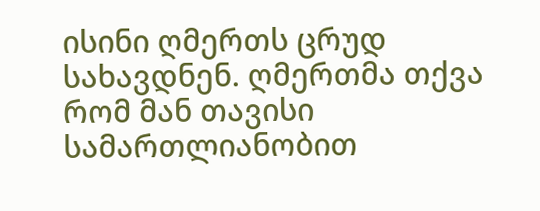ისინი ღმერთს ცრუდ სახავდნენ. ღმერთმა თქვა რომ მან თავისი სამართლიანობით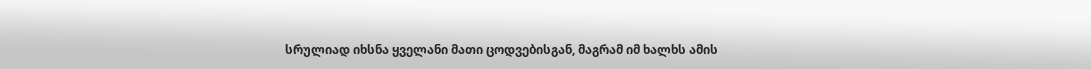სრულიად იხსნა ყველანი მათი ცოდვებისგან, მაგრამ იმ ხალხს ამის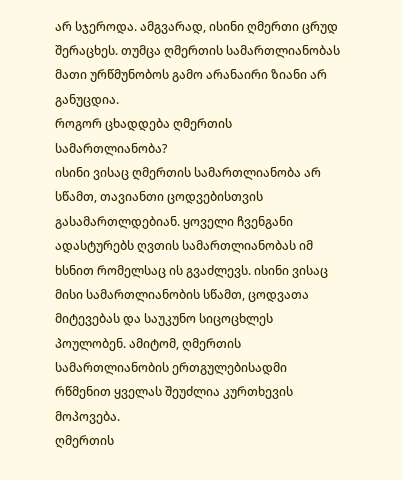არ სჯეროდა. ამგვარად, ისინი ღმერთი ცრუდ შერაცხეს. თუმცა ღმერთის სამართლიანობას მათი ურწმუნობოს გამო არანაირი ზიანი არ განუცდია.
როგორ ცხადდება ღმერთის სამართლიანობა?
ისინი ვისაც ღმერთის სამართლიანობა არ სწამთ, თავიანთი ცოდვებისთვის გასამართლდებიან. ყოველი ჩვენგანი ადასტურებს ღვთის სამართლიანობას იმ ხსნით რომელსაც ის გვაძლევს. ისინი ვისაც მისი სამართლიანობის სწამთ, ცოდვათა მიტევებას და საუკუნო სიცოცხლეს პოულობენ. ამიტომ, ღმერთის სამართლიანობის ერთგულებისადმი რწმენით ყველას შეუძლია კურთხევის მოპოვება.
ღმერთის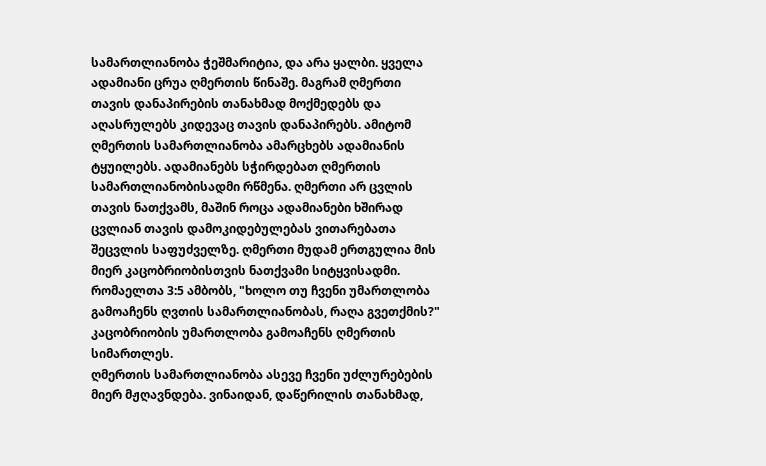სამართლიანობა ჭეშმარიტია, და არა ყალბი. ყველა ადამიანი ცრუა ღმერთის წინაშე. მაგრამ ღმერთი თავის დანაპირების თანახმად მოქმედებს და აღასრულებს კიდევაც თავის დანაპირებს. ამიტომ ღმერთის სამართლიანობა ამარცხებს ადამიანის ტყუილებს. ადამიანებს სჭირდებათ ღმერთის სამართლიანობისადმი რწმენა. ღმერთი არ ცვლის თავის ნათქვამს, მაშინ როცა ადამიანები ხშირად ცვლიან თავის დამოკიდებულებას ვითარებათა შეცვლის საფუძველზე. ღმერთი მუდამ ერთგულია მის მიერ კაცობრიობისთვის ნათქვამი სიტყვისადმი.
რომაელთა 3:5 ამბობს, "ხოლო თუ ჩვენი უმართლობა გამოაჩენს ღვთის სამართლიანობას, რაღა გვეთქმის?" კაცობრიობის უმართლობა გამოაჩენს ღმერთის სიმართლეს.
ღმერთის სამართლიანობა ასევე ჩვენი უძლურებების მიერ მჟღავნდება. ვინაიდან, დაწერილის თანახმად,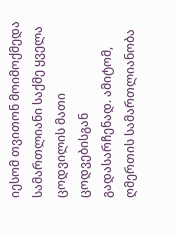იესომ თვითონ მოიმოქმედა სამართლიანი საქმე ყველა ცოდვილის მათი ცოდვებისგან გადასარჩენად. ამიტომ, ღმერთის სამართლიანობა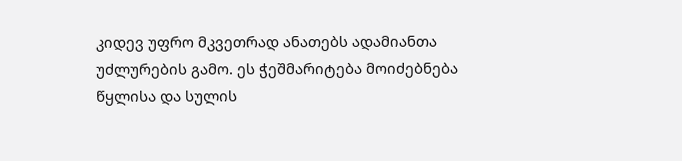კიდევ უფრო მკვეთრად ანათებს ადამიანთა უძლურების გამო. ეს ჭეშმარიტება მოიძებნება წყლისა და სულის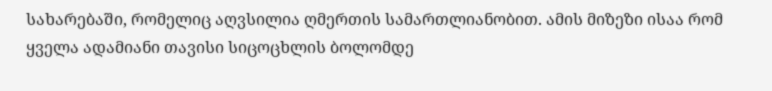სახარებაში, რომელიც აღვსილია ღმერთის სამართლიანობით. ამის მიზეზი ისაა რომ ყველა ადამიანი თავისი სიცოცხლის ბოლომდე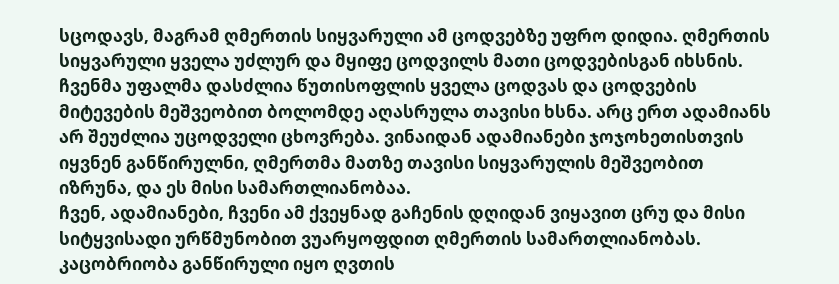სცოდავს, მაგრამ ღმერთის სიყვარული ამ ცოდვებზე უფრო დიდია. ღმერთის სიყვარული ყველა უძლურ და მყიფე ცოდვილს მათი ცოდვებისგან იხსნის.
ჩვენმა უფალმა დასძლია წუთისოფლის ყველა ცოდვას და ცოდვების მიტევების მეშვეობით ბოლომდე აღასრულა თავისი ხსნა. არც ერთ ადამიანს არ შეუძლია უცოდველი ცხოვრება. ვინაიდან ადამიანები ჯოჯოხეთისთვის იყვნენ განწირულნი, ღმერთმა მათზე თავისი სიყვარულის მეშვეობით იზრუნა, და ეს მისი სამართლიანობაა.
ჩვენ, ადამიანები, ჩვენი ამ ქვეყნად გაჩენის დღიდან ვიყავით ცრუ და მისი სიტყვისადი ურწმუნობით ვუარყოფდით ღმერთის სამართლიანობას. კაცობრიობა განწირული იყო ღვთის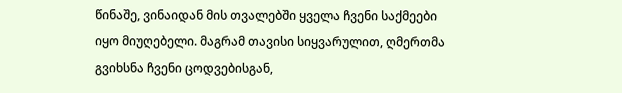წინაშე, ვინაიდან მის თვალებში ყველა ჩვენი საქმეები იყო მიუღებელი. მაგრამ თავისი სიყვარულით, ღმერთმა გვიხსნა ჩვენი ცოდვებისგან,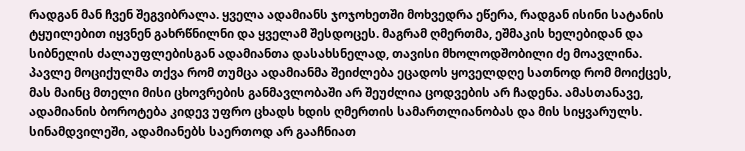რადგან მან ჩვენ შეგვიბრალა. ყველა ადამიანს ჯოჯოხეთში მოხვედრა ეწერა, რადგან ისინი სატანის ტყუილებით იყვნენ გახრწნილნი და ყველამ შესდოცეს. მაგრამ ღმერთმა, ეშმაკის ხელებიდან და სიბნელის ძალაუფლებისგან ადამიანთა დასახსნელად, თავისი მხოლოდშობილი ძე მოავლინა.
პავლე მოციქულმა თქვა რომ თუმცა ადამიანმა შეიძლება ეცადოს ყოველდღე სათნოდ რომ მოიქცეს, მას მაინც მთელი მისი ცხოვრების განმავლობაში არ შეუძლია ცოდვების არ ჩადენა. ამასთანავე, ადამიანის ბოროტება კიდევ უფრო ცხადს ხდის ღმერთის სამართლიანობას და მის სიყვარულს. სინამდვილეში, ადამიანებს საერთოდ არ გააჩნიათ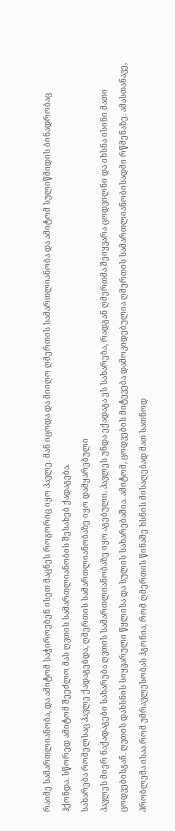რაიმე სამართლიანობა, და ამიტომ საჭიროებენ ისეთ მაცნეს როგორიც იყო პავლე. მან იცოდა და მიიღო ღმერთის სამართლიანობა და ამიტომ სულიწმიდის ბინადრობაც ჰქონდა. სწორედ ამიტომ შეეძლო მას ღვთის სამართლიანობის შესახებ ქადაგება.
სახარება რომელსაც პავლე ქადაგებდა, ღმერთის სამართლიანობაზე იყო დამყარებული
პავლეს მიერ ნაქადაგები სახარება ღვთის სამართლიანობაზე იყო აგებული. პავლეს უნდა ექადაგა ეს სახარება, რადგან ღმერთმა შეიყვარა ცოდვილნი და იხსნა ისინი მათი ცოდვებისგან. ღვთის დახსნის სიყვარული წყლისა და სულის სახარებაშია. ამიტომ, ცოდვების მიტევება დამოკიდებულია ღმერთის სამართლიანობისადმი რწმენაზე. ამასთანავე, პრობლემა ისაა რომ უმრავლესობას ჰგონია, რომ ღმერთის წინაშე ხსნის მისაღებად მათ სათნოდ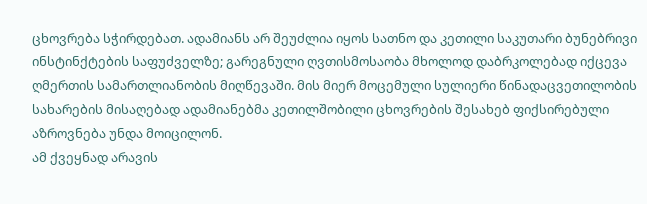ცხოვრება სჭირდებათ. ადამიანს არ შეუძლია იყოს სათნო და კეთილი საკუთარი ბუნებრივი ინსტინქტების საფუძველზე; გარეგნული ღვთისმოსაობა მხოლოდ დაბრკოლებად იქცევა ღმერთის სამართლიანობის მიღწევაში. მის მიერ მოცემული სულიერი წინადაცვეთილობის სახარების მისაღებად ადამიანებმა კეთილშობილი ცხოვრების შესახებ ფიქსირებული აზროვნება უნდა მოიცილონ.
ამ ქვეყნად არავის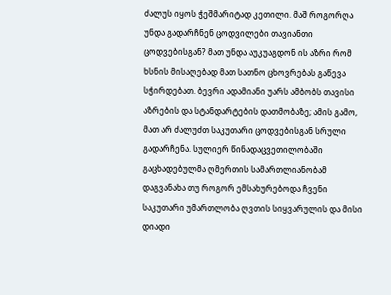ძალუს იყოს ჭეშმარიტად კეთილი. მაშ როგორღა უნდა გადარჩნენ ცოდვილები თავიანთი ცოდვებისგან? მათ უნდა აუკუაგდონ ის აზრი რომ ხსნის მისაღებად მათ სათნო ცხოვრებას გაწევა სჭირდებათ. ბევრი ადამიანი უარს ამბობს თავისი აზრების და სტანდარტების დათმობაზე; ამის გამო, მათ არ ძალუძთ საკუთარი ცოდვებისგან სრული გადარჩენა. სულიერ წინადაცვეთილობაში გაცხადებულმა ღმერთის სამართლიანობამ დაგვანახა თუ როგორ ემსახურებოდა ჩვენი საკუთარი უმართლობა ღვთის სიყვარულის და მისი დიადი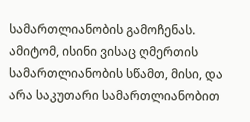სამართლიანობის გამოჩენას. ამიტომ, ისინი ვისაც ღმერთის სამართლიანობის სწამთ, მისი, და არა საკუთარი სამართლიანობით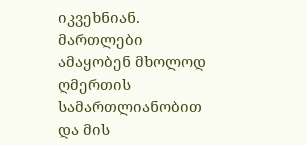იკვეხნიან. მართლები ამაყობენ მხოლოდ ღმერთის სამართლიანობით და მის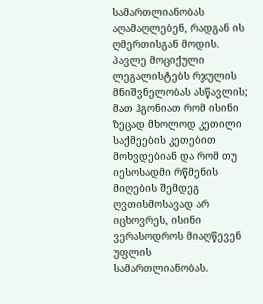სამართლიანობას აღამაღლებენ, რადგან ის ღმერთისგან მოდის.
პავლე მოციქული ლეგალისტებს რჯულის მნიშვნელობას ასწავლის; მათ ჰგონიათ რომ ისინი ზეცად მხოლოდ კეთილი საქმეების კეთებით მოხვდებიან და რომ თუ იესოსადმი რწმენის მიღების შემდეგ ღვთისმოსავად არ იცხოვრეს, ისინი ვერასოდროს მიაღწევენ უფლის სამართლიანობას.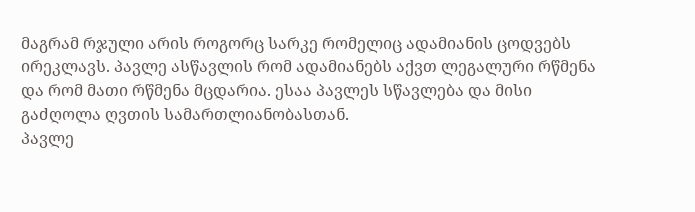მაგრამ რჯული არის როგორც სარკე რომელიც ადამიანის ცოდვებს ირეკლავს. პავლე ასწავლის რომ ადამიანებს აქვთ ლეგალური რწმენა და რომ მათი რწმენა მცდარია. ესაა პავლეს სწავლება და მისი გაძღოლა ღვთის სამართლიანობასთან.
პავლე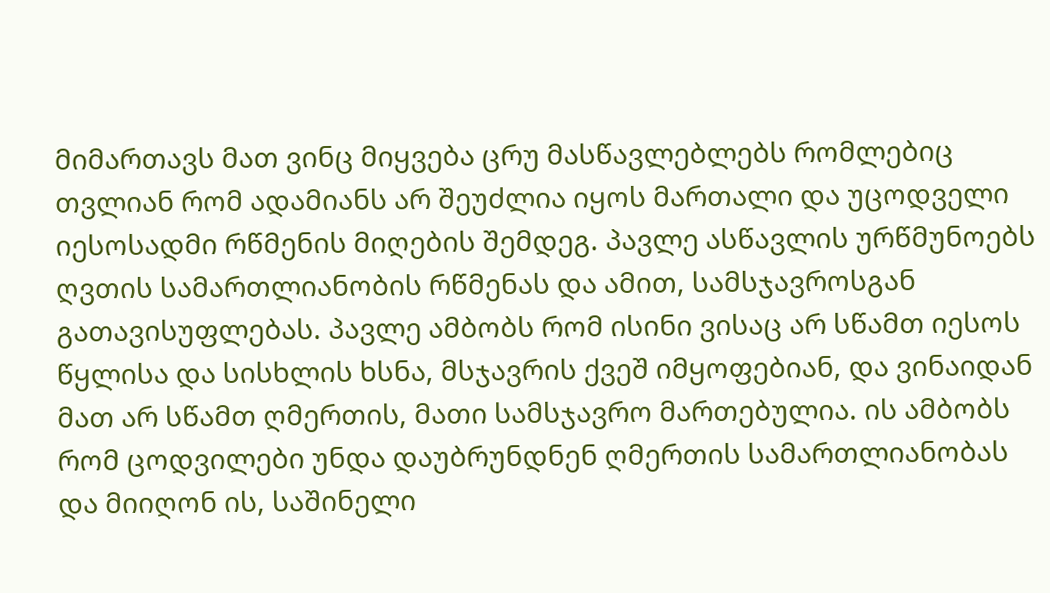მიმართავს მათ ვინც მიყვება ცრუ მასწავლებლებს რომლებიც თვლიან რომ ადამიანს არ შეუძლია იყოს მართალი და უცოდველი იესოსადმი რწმენის მიღების შემდეგ. პავლე ასწავლის ურწმუნოებს ღვთის სამართლიანობის რწმენას და ამით, სამსჯავროსგან გათავისუფლებას. პავლე ამბობს რომ ისინი ვისაც არ სწამთ იესოს წყლისა და სისხლის ხსნა, მსჯავრის ქვეშ იმყოფებიან, და ვინაიდან მათ არ სწამთ ღმერთის, მათი სამსჯავრო მართებულია. ის ამბობს რომ ცოდვილები უნდა დაუბრუნდნენ ღმერთის სამართლიანობას და მიიღონ ის, საშინელი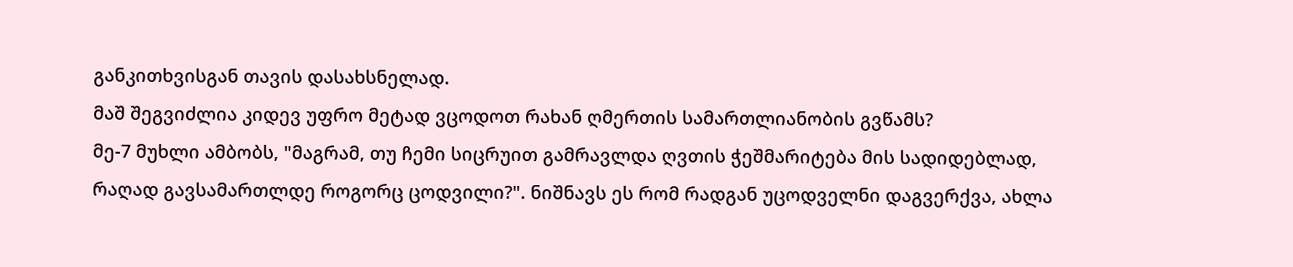განკითხვისგან თავის დასახსნელად.
მაშ შეგვიძლია კიდევ უფრო მეტად ვცოდოთ რახან ღმერთის სამართლიანობის გვწამს?
მე-7 მუხლი ამბობს, "მაგრამ, თუ ჩემი სიცრუით გამრავლდა ღვთის ჭეშმარიტება მის სადიდებლად, რაღად გავსამართლდე როგორც ცოდვილი?". ნიშნავს ეს რომ რადგან უცოდველნი დაგვერქვა, ახლა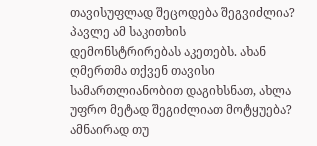თავისუფლად შეცოდება შეგვიძლია? პავლე ამ საკითხის დემონსტრირებას აკეთებს. ახან ღმერთმა თქვენ თავისი სამართლიანობით დაგიხსნათ, ახლა უფრო მეტად შეგიძლიათ მოტყუება? ამნაირად თუ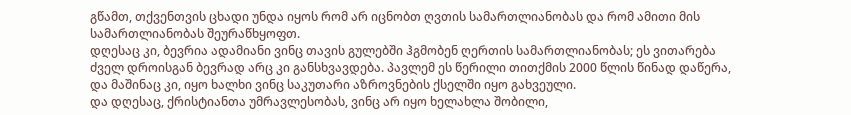გწამთ, თქვენთვის ცხადი უნდა იყოს რომ არ იცნობთ ღვთის სამართლიანობას და რომ ამითი მის სამართლიანობას შეურაწხყოფთ.
დღესაც კი, ბევრია ადამიანი ვინც თავის გულებში ჰგმობენ ღერთის სამართლიანობას; ეს ვითარება ძველ დროისგან ბევრად არც კი განსხვავდება. პავლემ ეს წერილი თითქმის 2000 წლის წინად დაწერა, და მაშინაც კი, იყო ხალხი ვინც საკუთარი აზროვნების ქსელში იყო გახვეული.
და დღესაც, ქრისტიანთა უმრავლესობას, ვინც არ იყო ხელახლა შობილი,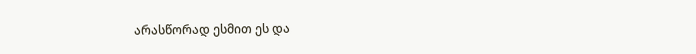არასწორად ესმით ეს და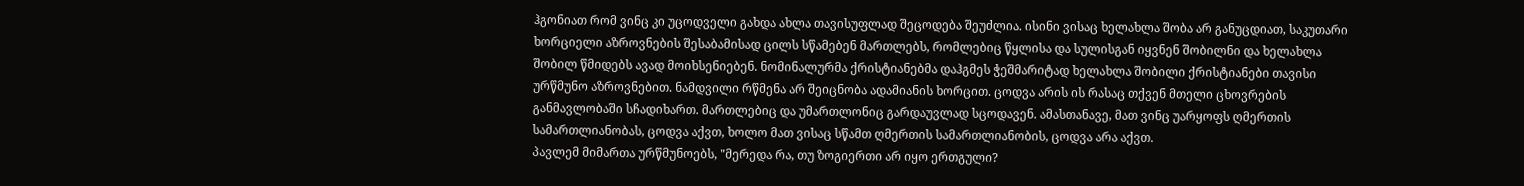ჰგონიათ რომ ვინც კი უცოდველი გახდა ახლა თავისუფლად შეცოდება შეუძლია. ისინი ვისაც ხელახლა შობა არ განუცდიათ, საკუთარი ხორციელი აზროვნების შესაბამისად ცილს სწამებენ მართლებს, რომლებიც წყლისა და სულისგან იყვნენ შობილნი და ხელახლა შობილ წმიდებს ავად მოიხსენიებენ. ნომინალურმა ქრისტიანებმა დაჰგმეს ჭეშმარიტად ხელახლა შობილი ქრისტიანები თავისი ურწმუნო აზროვნებით. ნამდვილი რწმენა არ შეიცნობა ადამიანის ხორცით. ცოდვა არის ის რასაც თქვენ მთელი ცხოვრების განმავლობაში სჩადიხართ. მართლებიც და უმართლონიც გარდაუვლად სცოდავენ. ამასთანავე, მათ ვინც უარყოფს ღმერთის სამართლიანობას, ცოდვა აქვთ, ხოლო მათ ვისაც სწამთ ღმერთის სამართლიანობის, ცოდვა არა აქვთ.
პავლემ მიმართა ურწმუნოებს, "მერედა რა, თუ ზოგიერთი არ იყო ერთგული?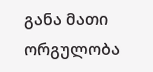განა მათი ორგულობა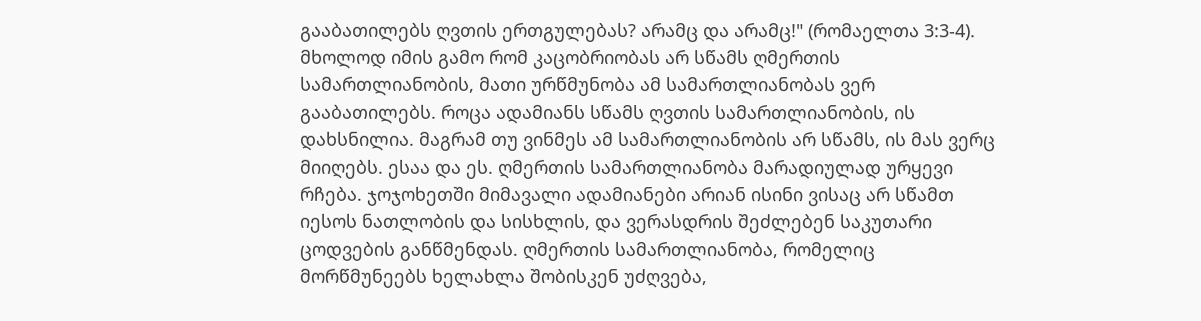გააბათილებს ღვთის ერთგულებას? არამც და არამც!" (რომაელთა 3:3-4). მხოლოდ იმის გამო რომ კაცობრიობას არ სწამს ღმერთის სამართლიანობის, მათი ურწმუნობა ამ სამართლიანობას ვერ გააბათილებს. როცა ადამიანს სწამს ღვთის სამართლიანობის, ის დახსნილია. მაგრამ თუ ვინმეს ამ სამართლიანობის არ სწამს, ის მას ვერც მიიღებს. ესაა და ეს. ღმერთის სამართლიანობა მარადიულად ურყევი რჩება. ჯოჯოხეთში მიმავალი ადამიანები არიან ისინი ვისაც არ სწამთ იესოს ნათლობის და სისხლის, და ვერასდრის შეძლებენ საკუთარი ცოდვების განწმენდას. ღმერთის სამართლიანობა, რომელიც მორწმუნეებს ხელახლა შობისკენ უძღვება,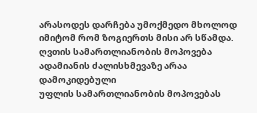არასოდეს დარჩება უმოქმედო მხოლოდ იმიტომ რომ ზოგიერთს მისი არ სწამდა.
ღვთის სამართლიანობის მოპოვება ადამიანის ძალისხმევაზე არაა დამოკიდებული
უფლის სამართლიანობის მოპოვებას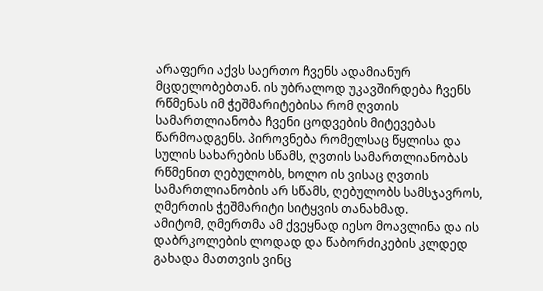არაფერი აქვს საერთო ჩვენს ადამიანურ მცდელობებთან. ის უბრალოდ უკავშირდება ჩვენს რწმენას იმ ჭეშმარიტებისა რომ ღვთის სამართლიანობა ჩვენი ცოდვების მიტევებას წარმოადგენს. პიროვნება რომელსაც წყლისა და სულის სახარების სწამს, ღვთის სამართლიანობას რწმენით ღებულობს, ხოლო ის ვისაც ღვთის სამართლიანობის არ სწამს, ღებულობს სამსჯავროს, ღმერთის ჭეშმარიტი სიტყვის თანახმად.
ამიტომ, ღმერთმა ამ ქვეყნად იესო მოავლინა და ის დაბრკოლების ლოდად და წაბორძიკების კლდედ გახადა მათთვის ვინც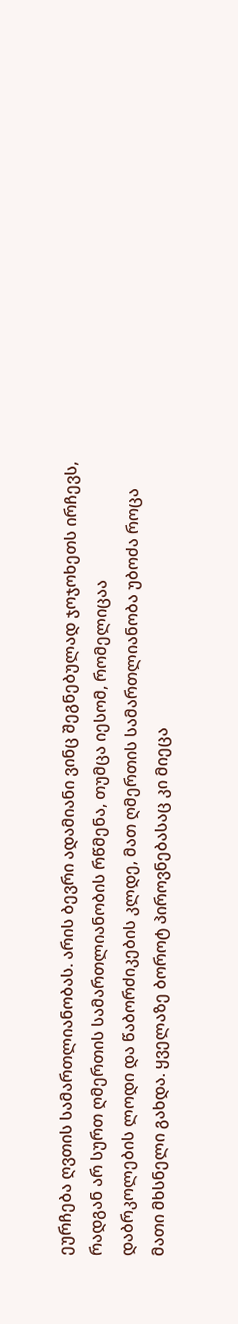ეურჩება ღვთის სამართლიანობას. არის ბევრი ადამიანი ვინც შეგნებულად ჯოჯოხეთს ირჩევს, რადგან არ სურთ ღმერთის სამართლიანობის რწმენა, თუმცა იესომ, რომელიცაა დაბრკოლების ლოდი და წაბორძიკების კლდე, მათ ღმერთის სამართლიანობა უბოძა როცა მათი მხსნელი გახდა. ყველაზე ბოროტ პიროვნებასაც კი მიეცა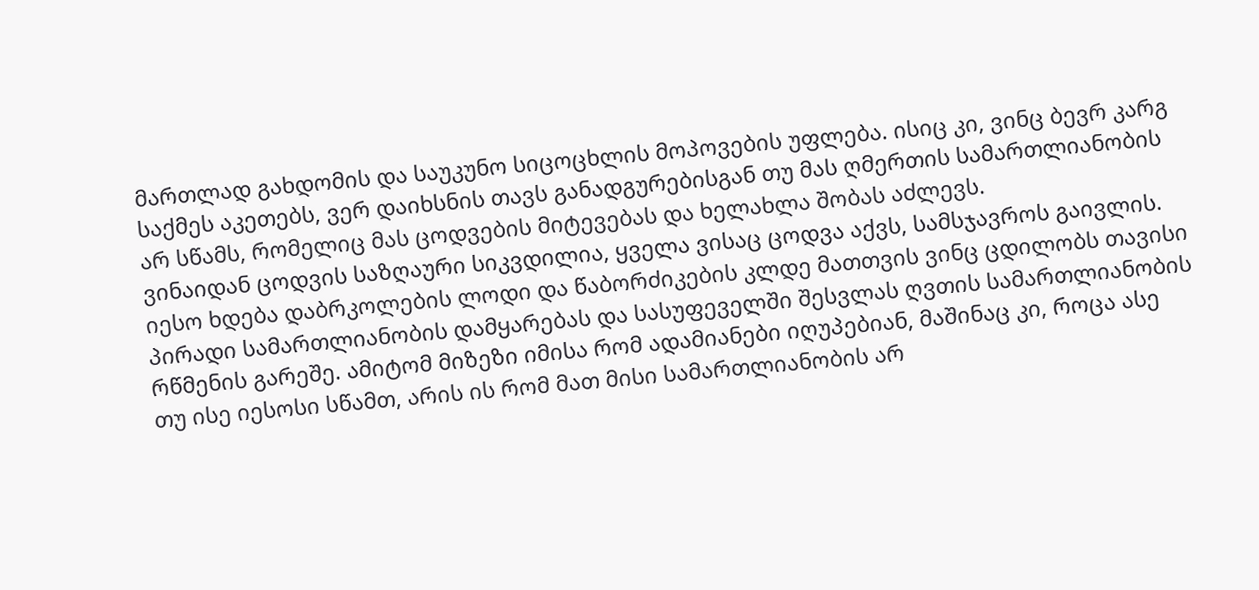მართლად გახდომის და საუკუნო სიცოცხლის მოპოვების უფლება. ისიც კი, ვინც ბევრ კარგ საქმეს აკეთებს, ვერ დაიხსნის თავს განადგურებისგან თუ მას ღმერთის სამართლიანობის არ სწამს, რომელიც მას ცოდვების მიტევებას და ხელახლა შობას აძლევს.
ვინაიდან ცოდვის საზღაური სიკვდილია, ყველა ვისაც ცოდვა აქვს, სამსჯავროს გაივლის. იესო ხდება დაბრკოლების ლოდი და წაბორძიკების კლდე მათთვის ვინც ცდილობს თავისი პირადი სამართლიანობის დამყარებას და სასუფეველში შესვლას ღვთის სამართლიანობის რწმენის გარეშე. ამიტომ მიზეზი იმისა რომ ადამიანები იღუპებიან, მაშინაც კი, როცა ასე თუ ისე იესოსი სწამთ, არის ის რომ მათ მისი სამართლიანობის არ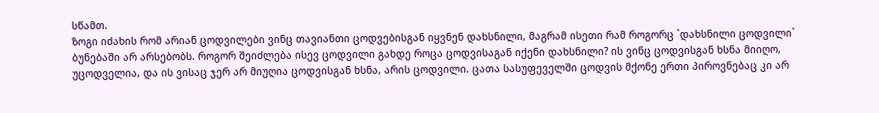სწამთ.
ზოგი იძახის რომ არიან ცოდვილები ვინც თავიანთი ცოდვებისგან იყვნენ დახსნილი, მაგრამ ისეთი რამ როგორც `დახსნილი ცოდვილი` ბუნებაში არ არსებობს. როგორ შეიძლება ისევ ცოდვილი გახდე როცა ცოდვისაგან იქენი დახსნილი? ის ვინც ცოდვისგან ხსნა მიიღო, უცოდველია, და ის ვისაც ჯერ არ მიუღია ცოდვისგან ხსნა, არის ცოდვილი. ცათა სასუფეველში ცოდვის მქონე ერთი პიროვნებაც კი არ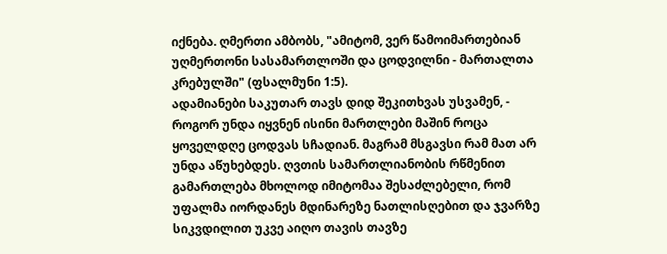იქნება. ღმერთი ამბობს, "ამიტომ, ვერ წამოიმართებიან უღმერთონი სასამართლოში და ცოდვილნი - მართალთა კრებულში" (ფსალმუნი 1:5).
ადამიანები საკუთარ თავს დიდ შეკითხვას უსვამენ, - როგორ უნდა იყვნენ ისინი მართლები მაშინ როცა ყოველდღე ცოდვას სჩადიან. მაგრამ მსგავსი რამ მათ არ უნდა აწუხებდეს. ღვთის სამართლიანობის რწმენით გამართლება მხოლოდ იმიტომაა შესაძლებელი, რომ უფალმა იორდანეს მდინარეზე ნათლისღებით და ჯვარზე სიკვდილით უკვე აიღო თავის თავზე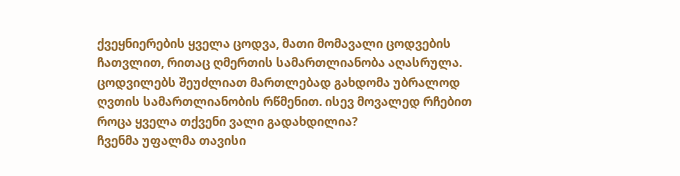ქვეყნიერების ყველა ცოდვა, მათი მომავალი ცოდვების ჩათვლით, რითაც ღმერთის სამართლიანობა აღასრულა. ცოდვილებს შეუძლიათ მართლებად გახდომა უბრალოდ ღვთის სამართლიანობის რწმენით. ისევ მოვალედ რჩებით როცა ყველა თქვენი ვალი გადახდილია?
ჩვენმა უფალმა თავისი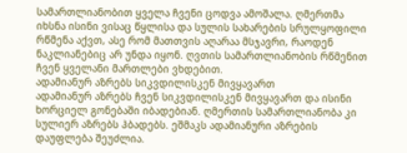სამართლიანობით ყველა ჩვენი ცოდვა ამოშალა. ღმერთმა იხსნა ისინი ვისაც წყლისა და სულის სახარების სრულყოფილი რწმენა აქვთ, ასე რომ მათთვის აღარაა მსჯავრი, რაოდენ ნაკლიანებიც არ უნდა იყონ. ღვთის სამართლიანობის რწმენით ჩვენ ყველანი მართლები ვხდებით.
ადამიანურ აზრებს სიკვდილისკენ მივყავართ
ადამიანურ აზრებს ჩვენ სიკვდილისკენ მივყავართ და ისინი ხორციელ გონებაში იბადებიან. ღმერთის სამართლიანობა კი სულიერ აზრებს ჰბადებს. ეშმაკს ადამიანური აზრების დაუფლება შეუძლია.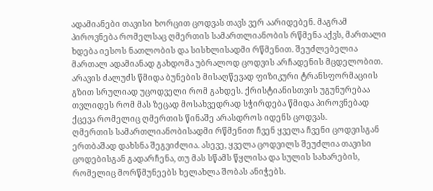ადამიანები თავისი ხორცით ცოდვას თავს ვერ აარიდებენ. მაგრამ პიროვნება რომელსაც ღმერთის სამართლიანობის რწმენა აქვს, მართალი ხდება იესოს ნათლობის და სისხლისადმი რწმენით. შეუძლებელია მართალ ადამიანად გახდომა უბრალოდ ცოდვის არჩადენის მცდელობით. არავის ძალუძს წმიდა ბუნების მისაღწევად ფიზიკური ტრანსფორმაციის გზით სრულიად უცოდველი რომ გახდეს. ქრისტიანისთვის უგუნურებაა თვლიდეს რომ მას ზეცად მოსახვედრად სჭირდება წმიდა პიროვნებად ქცევა რომელიც ღმერთის წინაშე არასდროს იდენს ცოდვას.
ღმერთის სამართლიანობისადმი რწმენით ჩვენ ყველა ჩვენი ცოდვისგან ერთბაშად დახსნა შეგვიძლია. ასევე, ყველა ცოდვილს შეუძლია თავისი ცოდებისგან გადარჩენა, თუ მას სწამს წყლისა და სულის სახარების, რომელიც მორწმუნეებს ხელახლა შობას ანიჭებს.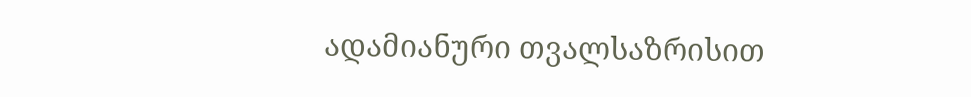ადამიანური თვალსაზრისით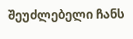შეუძლებელი ჩანს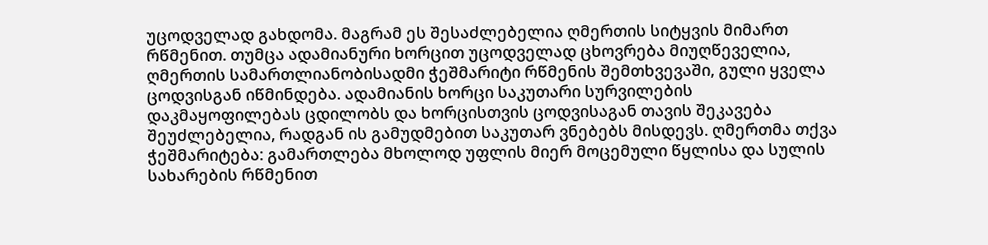უცოდველად გახდომა. მაგრამ ეს შესაძლებელია ღმერთის სიტყვის მიმართ რწმენით. თუმცა ადამიანური ხორცით უცოდველად ცხოვრება მიუღწეველია, ღმერთის სამართლიანობისადმი ჭეშმარიტი რწმენის შემთხვევაში, გული ყველა ცოდვისგან იწმინდება. ადამიანის ხორცი საკუთარი სურვილების დაკმაყოფილებას ცდილობს და ხორცისთვის ცოდვისაგან თავის შეკავება შეუძლებელია, რადგან ის გამუდმებით საკუთარ ვნებებს მისდევს. ღმერთმა თქვა ჭეშმარიტება: გამართლება მხოლოდ უფლის მიერ მოცემული წყლისა და სულის სახარების რწმენით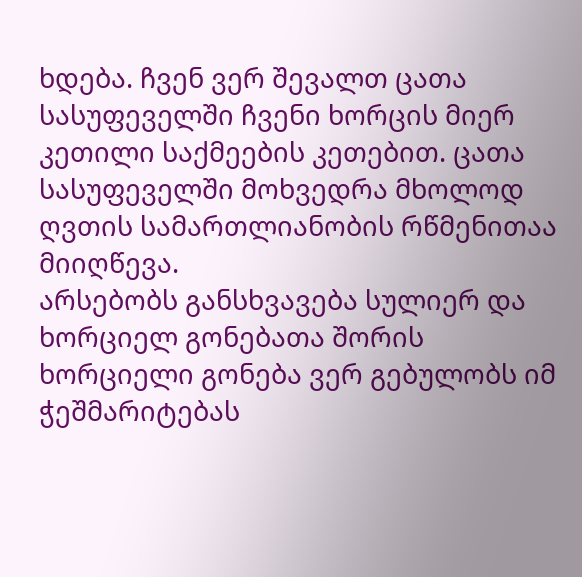ხდება. ჩვენ ვერ შევალთ ცათა სასუფეველში ჩვენი ხორცის მიერ კეთილი საქმეების კეთებით. ცათა სასუფეველში მოხვედრა მხოლოდ ღვთის სამართლიანობის რწმენითაა მიიღწევა.
არსებობს განსხვავება სულიერ და ხორციელ გონებათა შორის
ხორციელი გონება ვერ გებულობს იმ ჭეშმარიტებას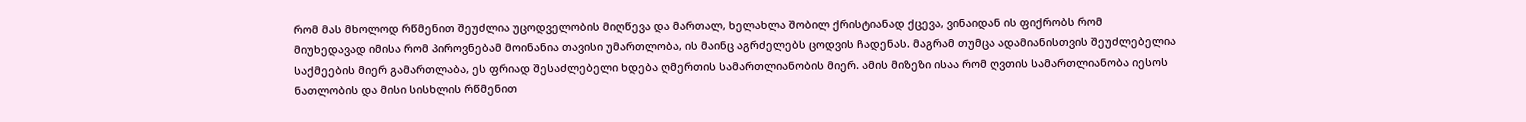რომ მას მხოლოდ რწმენით შეუძლია უცოდველობის მიღწევა და მართალ, ხელახლა შობილ ქრისტიანად ქცევა, ვინაიდან ის ფიქრობს რომ მიუხედავად იმისა რომ პიროვნებამ მოინანია თავისი უმართლობა, ის მაინც აგრძელებს ცოდვის ჩადენას. მაგრამ თუმცა ადამიანისთვის შეუძლებელია საქმეების მიერ გამართლაბა, ეს ფრიად შესაძლებელი ხდება ღმერთის სამართლიანობის მიერ. ამის მიზეზი ისაა რომ ღვთის სამართლიანობა იესოს ნათლობის და მისი სისხლის რწმენით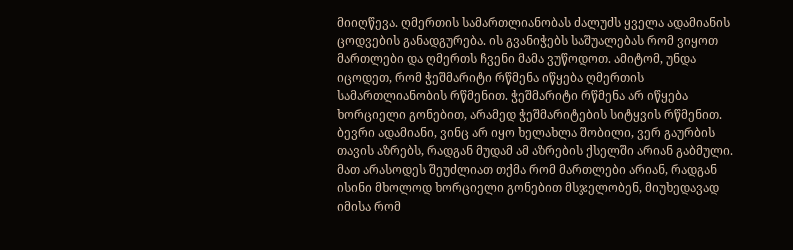მიიღწევა. ღმერთის სამართლიანობას ძალუძს ყველა ადამიანის ცოდვების განადგურება. ის გვანიჭებს საშუალებას რომ ვიყოთ მართლები და ღმერთს ჩვენი მამა ვუწოდოთ. ამიტომ, უნდა იცოდეთ, რომ ჭეშმარიტი რწმენა იწყება ღმერთის სამართლიანობის რწმენით. ჭეშმარიტი რწმენა არ იწყება ხორციელი გონებით, არამედ ჭეშმარიტების სიტყვის რწმენით.
ბევრი ადამიანი, ვინც არ იყო ხელახლა შობილი, ვერ გაურბის თავის აზრებს, რადგან მუდამ ამ აზრების ქსელში არიან გაბმული. მათ არასოდეს შეუძლიათ თქმა რომ მართლები არიან, რადგან ისინი მხოლოდ ხორციელი გონებით მსჯელობენ, მიუხედავად იმისა რომ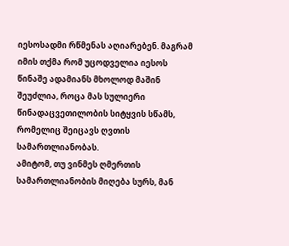იესოსადმი რწმენას აღიარებენ. მაგრამ იმის თქმა რომ უცოდველია იესოს წინაშე ადამიანს მხოლოდ მაშინ შეუძლია, როცა მას სულიერი წინადაცვეთილობის სიტყვის სწამს, რომელიც შეიცავს ღვთის სამართლიანობას.
ამიტომ, თუ ვინმეს ღმერთის სამართლიანობის მიღება სურს, მან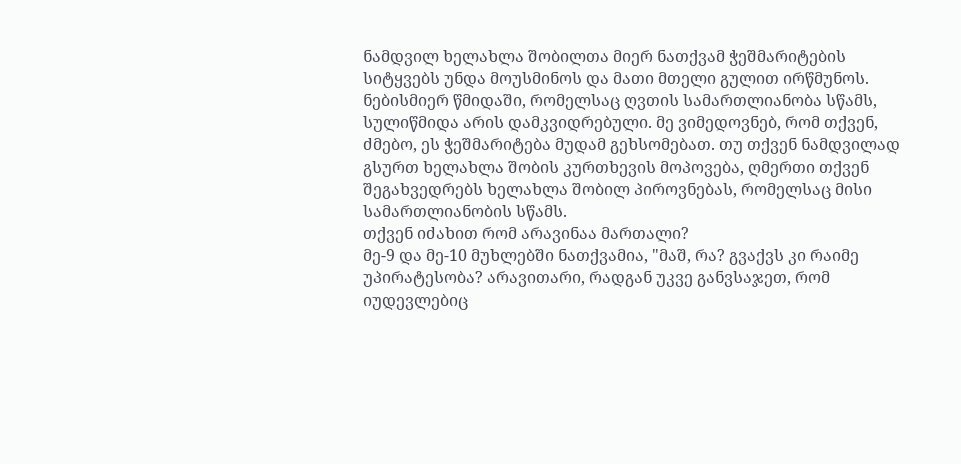ნამდვილ ხელახლა შობილთა მიერ ნათქვამ ჭეშმარიტების სიტყვებს უნდა მოუსმინოს და მათი მთელი გულით ირწმუნოს. ნებისმიერ წმიდაში, რომელსაც ღვთის სამართლიანობა სწამს, სულიწმიდა არის დამკვიდრებული. მე ვიმედოვნებ, რომ თქვენ, ძმებო, ეს ჭეშმარიტება მუდამ გეხსომებათ. თუ თქვენ ნამდვილად გსურთ ხელახლა შობის კურთხევის მოპოვება, ღმერთი თქვენ შეგახვედრებს ხელახლა შობილ პიროვნებას, რომელსაც მისი სამართლიანობის სწამს.
თქვენ იძახით რომ არავინაა მართალი?
მე-9 და მე-10 მუხლებში ნათქვამია, "მაშ, რა? გვაქვს კი რაიმე უპირატესობა? არავითარი, რადგან უკვე განვსაჯეთ, რომ იუდევლებიც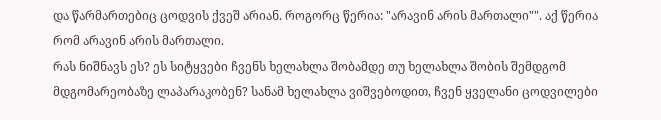და წარმართებიც ცოდვის ქვეშ არიან. როგორც წერია: "არავინ არის მართალი"". აქ წერია რომ არავინ არის მართალი.
რას ნიშნავს ეს? ეს სიტყვები ჩვენს ხელახლა შობამდე თუ ხელახლა შობის შემდგომ მდგომარეობაზე ლაპარაკობენ? სანამ ხელახლა ვიშვებოდით, ჩვენ ყველანი ცოდვილები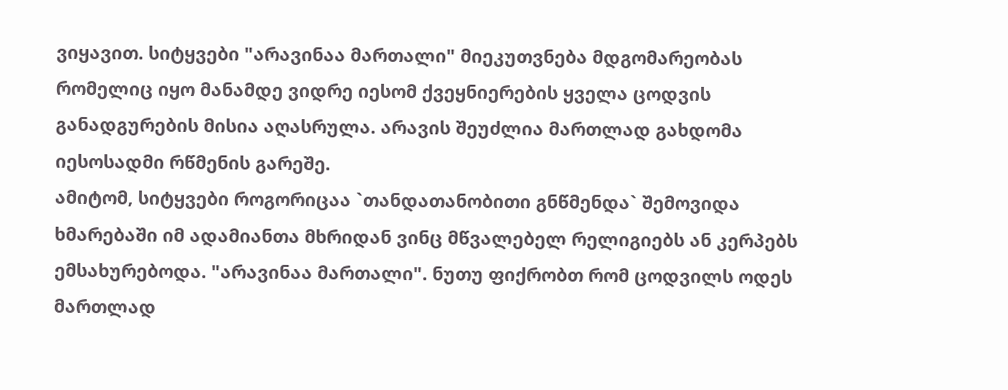ვიყავით. სიტყვები "არავინაა მართალი" მიეკუთვნება მდგომარეობას რომელიც იყო მანამდე ვიდრე იესომ ქვეყნიერების ყველა ცოდვის განადგურების მისია აღასრულა. არავის შეუძლია მართლად გახდომა იესოსადმი რწმენის გარეშე.
ამიტომ, სიტყვები როგორიცაა `თანდათანობითი გნწმენდა` შემოვიდა ხმარებაში იმ ადამიანთა მხრიდან ვინც მწვალებელ რელიგიებს ან კერპებს ემსახურებოდა. "არავინაა მართალი". ნუთუ ფიქრობთ რომ ცოდვილს ოდეს მართლად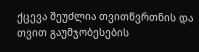ქცევა შეუძლია თვითწვრთნის და თვით გაუმჯობესების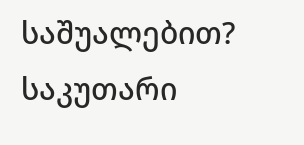საშუალებით? საკუთარი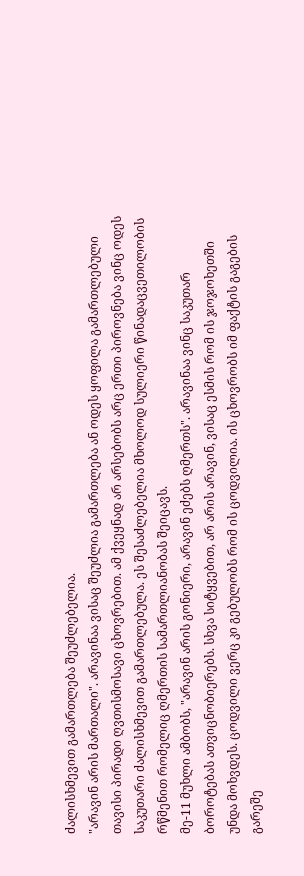ძალისხმევით გამართლება შეუძლებელია.
"არავინ არის მართალი". არავინაა ვისაც შეუძლია გამართლება ან ოდეს ყოფილა გამართლებული თავისი პირადი ღვთისმოსავი ცხოვრებით. ამ ქვეყნად არ არსებობს არც ერთი პიროვნება ვინც ოდეს საკუთარი ძალისხმევით გამართლებულა. ეს შესაძლებელია მხოლოდ სულიერი წინადაცვეთილობის რწმენით რომელიც ღმერთის სამართლიანობას შეიცავს.
მე-11 მუხლი ამბობს, "არავინ არის გონიერი, არავინ ეძებს ღმერთს". არავინაა ვინც საკუთარ ბოროტებას ათვიცნობიერებს. სხვა სიტყვებით, არ არის არავინ, ვისაც ესმის რომ ის ჯოჯოხეთში უნდა მოხვდეს. ცოდვილი ვერც კი გებულობს რომ ის ცოდვილია. ის ცხოვრობს იმ ფაქტის გაგების გარეშე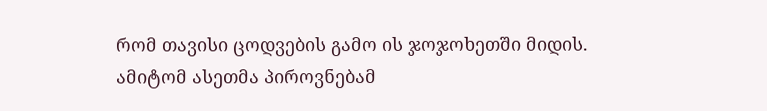რომ თავისი ცოდვების გამო ის ჯოჯოხეთში მიდის. ამიტომ ასეთმა პიროვნებამ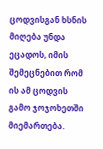ცოდვისგან ხსნის მიღება უნდა ეცადოს, იმის შემეცნებით რომ ის ამ ცოდვის გამო ჯოჯოხეთში მიემართება.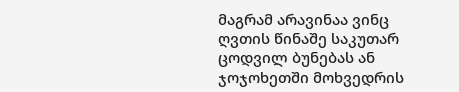მაგრამ არავინაა ვინც ღვთის წინაშე საკუთარ ცოდვილ ბუნებას ან ჯოჯოხეთში მოხვედრის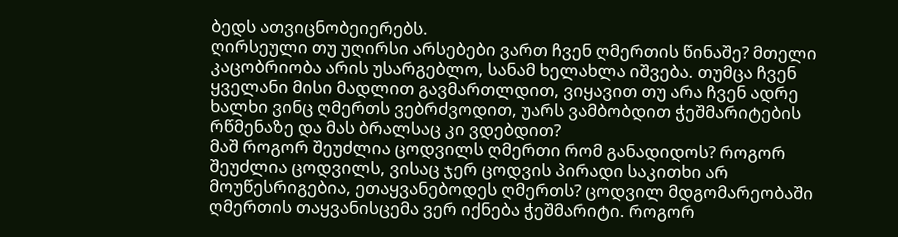ბედს ათვიცნობეიერებს.
ღირსეული თუ უღირსი არსებები ვართ ჩვენ ღმერთის წინაშე? მთელი კაცობრიობა არის უსარგებლო, სანამ ხელახლა იშვება. თუმცა ჩვენ ყველანი მისი მადლით გავმართლდით, ვიყავით თუ არა ჩვენ ადრე ხალხი ვინც ღმერთს ვებრძვოდით, უარს ვამბობდით ჭეშმარიტების რწმენაზე და მას ბრალსაც კი ვდებდით?
მაშ როგორ შეუძლია ცოდვილს ღმერთი რომ განადიდოს? როგორ შეუძლია ცოდვილს, ვისაც ჯერ ცოდვის პირადი საკითხი არ მოუწესრიგებია, ეთაყვანებოდეს ღმერთს? ცოდვილ მდგომარეობაში ღმერთის თაყვანისცემა ვერ იქნება ჭეშმარიტი. როგორ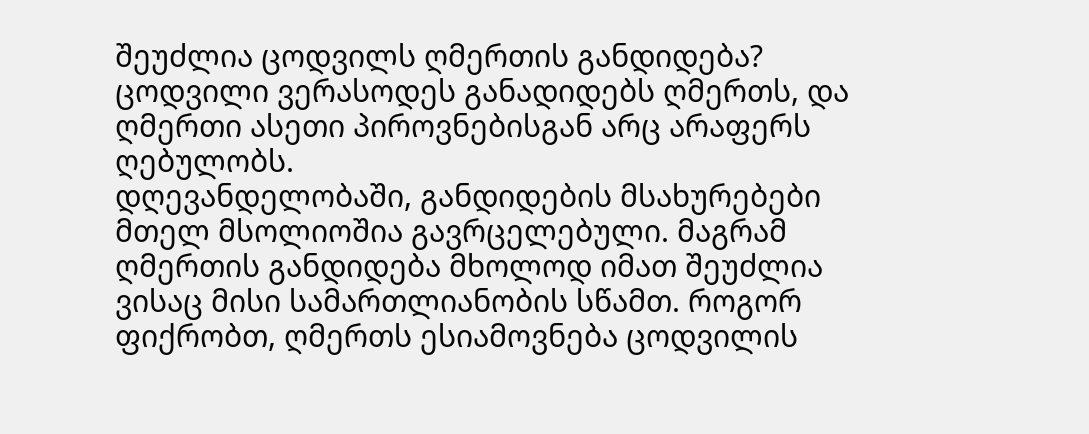შეუძლია ცოდვილს ღმერთის განდიდება? ცოდვილი ვერასოდეს განადიდებს ღმერთს, და ღმერთი ასეთი პიროვნებისგან არც არაფერს ღებულობს.
დღევანდელობაში, განდიდების მსახურებები მთელ მსოლიოშია გავრცელებული. მაგრამ ღმერთის განდიდება მხოლოდ იმათ შეუძლია ვისაც მისი სამართლიანობის სწამთ. როგორ ფიქრობთ, ღმერთს ესიამოვნება ცოდვილის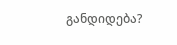განდიდება?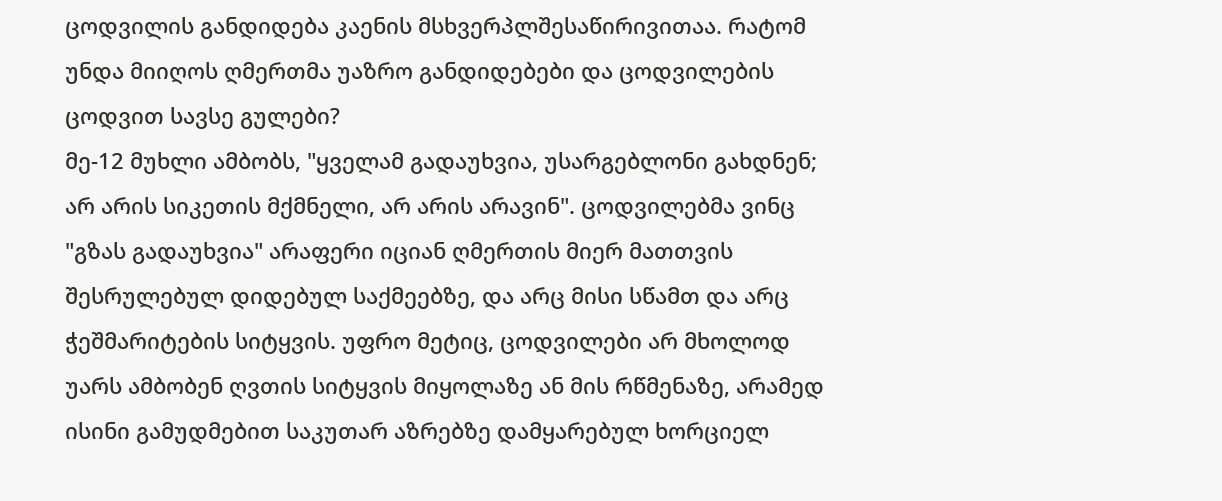ცოდვილის განდიდება კაენის მსხვერპლშესაწირივითაა. რატომ უნდა მიიღოს ღმერთმა უაზრო განდიდებები და ცოდვილების ცოდვით სავსე გულები?
მე-12 მუხლი ამბობს, "ყველამ გადაუხვია, უსარგებლონი გახდნენ; არ არის სიკეთის მქმნელი, არ არის არავინ". ცოდვილებმა ვინც "გზას გადაუხვია" არაფერი იციან ღმერთის მიერ მათთვის შესრულებულ დიდებულ საქმეებზე, და არც მისი სწამთ და არც ჭეშმარიტების სიტყვის. უფრო მეტიც, ცოდვილები არ მხოლოდ უარს ამბობენ ღვთის სიტყვის მიყოლაზე ან მის რწმენაზე, არამედ ისინი გამუდმებით საკუთარ აზრებზე დამყარებულ ხორციელ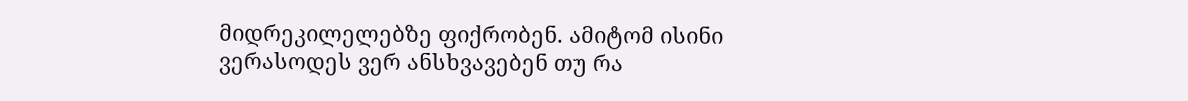მიდრეკილელებზე ფიქრობენ. ამიტომ ისინი ვერასოდეს ვერ ანსხვავებენ თუ რა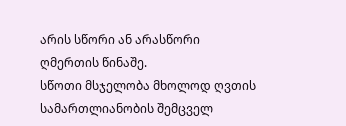არის სწორი ან არასწორი ღმერთის წინაშე.
სწოთი მსჯელობა მხოლოდ ღვთის სამართლიანობის შემცველ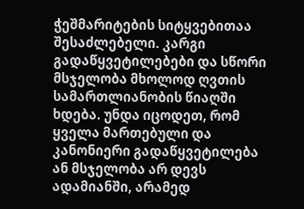ჭეშმარიტების სიტყვებითაა შესაძლებელი. კარგი გადაწყვეტილებები და სწორი მსჯელობა მხოლოდ ღვთის სამართლიანობის წიაღში ხდება. უნდა იცოდეთ, რომ ყველა მართებული და კანონიერი გადაწყვეტილება ან მსჯელობა არ დევს ადამიანში, არამედ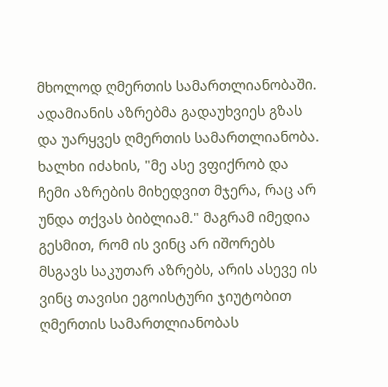მხოლოდ ღმერთის სამართლიანობაში. ადამიანის აზრებმა გადაუხვიეს გზას და უარყვეს ღმერთის სამართლიანობა. ხალხი იძახის, "მე ასე ვფიქრობ და ჩემი აზრების მიხედვით მჯერა, რაც არ უნდა თქვას ბიბლიამ." მაგრამ იმედია გესმით, რომ ის ვინც არ იშორებს მსგავს საკუთარ აზრებს, არის ასევე ის ვინც თავისი ეგოისტური ჯიუტობით ღმერთის სამართლიანობას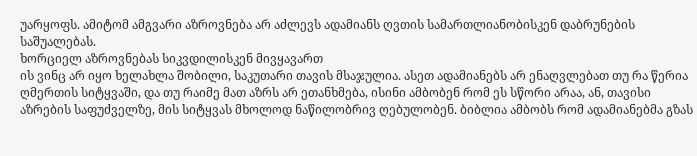უარყოფს. ამიტომ ამგვარი აზროვნება არ აძლევს ადამიანს ღვთის სამართლიანობისკენ დაბრუნების საშუალებას.
ხორციელ აზროვნებას სიკვდილისკენ მივყავართ
ის ვინც არ იყო ხელახლა შობილი, საკუთარი თავის მსაჯულია. ასეთ ადამიანებს არ ენაღვლებათ თუ რა წერია ღმერთის სიტყვაში, და თუ რაიმე მათ აზრს არ ეთანხმება, ისინი ამბობენ რომ ეს სწორი არაა, ან, თავისი აზრების საფუძველზე, მის სიტყვას მხოლოდ ნაწილობრივ ღებულობენ. ბიბლია ამბობს რომ ადამიანებმა გზას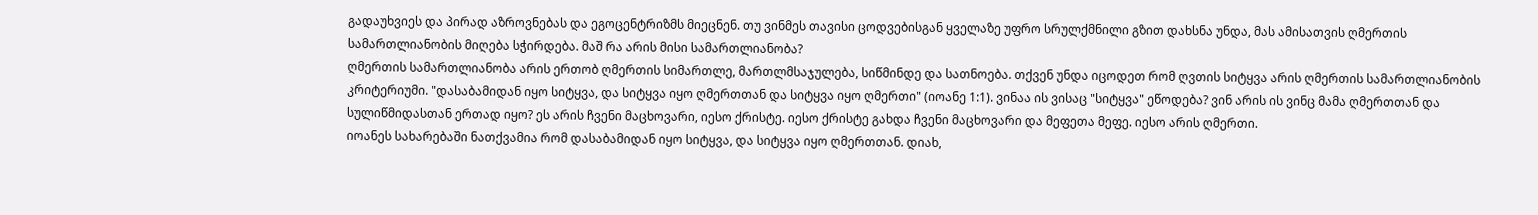გადაუხვიეს და პირად აზროვნებას და ეგოცენტრიზმს მიეცნენ. თუ ვინმეს თავისი ცოდვებისგან ყველაზე უფრო სრულქმნილი გზით დახსნა უნდა, მას ამისათვის ღმერთის სამართლიანობის მიღება სჭირდება. მაშ რა არის მისი სამართლიანობა?
ღმერთის სამართლიანობა არის ერთობ ღმერთის სიმართლე, მართლმსაჯულება, სიწმინდე და სათნოება. თქვენ უნდა იცოდეთ რომ ღვთის სიტყვა არის ღმერთის სამართლიანობის კრიტერიუმი. "დასაბამიდან იყო სიტყვა, და სიტყვა იყო ღმერთთან და სიტყვა იყო ღმერთი" (იოანე 1:1). ვინაა ის ვისაც "სიტყვა" ეწოდება? ვინ არის ის ვინც მამა ღმერთთან და სულიწმიდასთან ერთად იყო? ეს არის ჩვენი მაცხოვარი, იესო ქრისტე. იესო ქრისტე გახდა ჩვენი მაცხოვარი და მეფეთა მეფე. იესო არის ღმერთი.
იოანეს სახარებაში ნათქვამია რომ დასაბამიდან იყო სიტყვა, და სიტყვა იყო ღმერთთან. დიახ,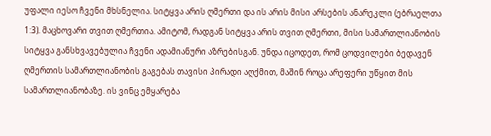უფალი იესო ჩვენი მხსნელია. სიტყვა არის ღმერთი და ის არის მისი არსების ანარეკლი (ებრაელთა 1:3). მაცხოვარი თვით ღმერთია. ამიტომ, რადგან სიტყვა არის თვით ღმერთი, მისი სამართლიანობის სიტყვა განსხვავებულია ჩვენი ადამიანური აზრებისგან. უნდა იცოდეთ, რომ ცოდვილები ბედავენ ღმერთის სამართლიანობის გაგებას თავისი პირადი აღქმით, მაშინ როცა არეფერი უწყით მის სამართლიანობაზე. ის ვინც ემყარება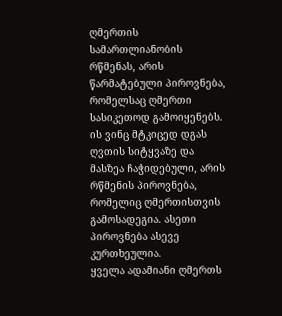ღმერთის სამართლიანობის რწმენას, არის წარმატებული პიროვნება, რომელსაც ღმერთი სასიკეთოდ გამოიყენებს. ის ვინც მტკიცედ დგას ღვთის სიტყვაზე და მასზეა ჩაჭიდებული, არის რწმენის პიროვნება, რომელიც ღმერთისთვის გამოსადეგია. ასეთი პიროვნება ასევე კურთხეულია.
ყველა ადამიანი ღმერთს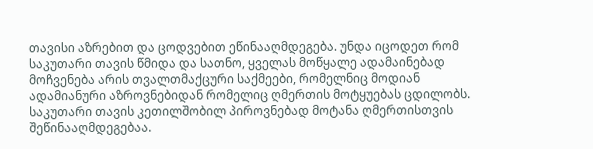თავისი აზრებით და ცოდვებით ეწინააღმდეგება. უნდა იცოდეთ რომ საკუთარი თავის წმიდა და სათნო, ყველას მოწყალე ადამაინებად მოჩვენება არის თვალთმაქცური საქმეები, რომელნიც მოდიან ადამიანური აზროვნებიდან რომელიც ღმერთის მოტყუებას ცდილობს. საკუთარი თავის კეთილშობილ პიროვნებად მოტანა ღმერთისთვის შეწინააღმდეგებაა.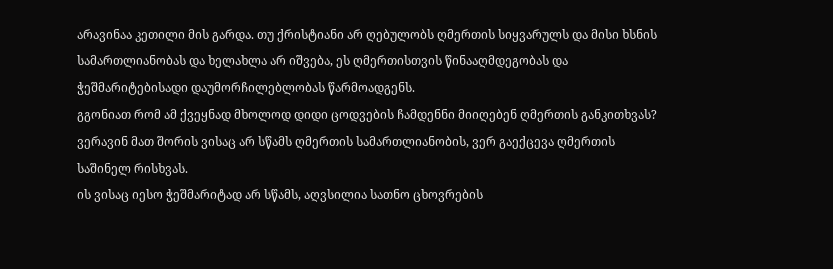არავინაა კეთილი მის გარდა. თუ ქრისტიანი არ ღებულობს ღმერთის სიყვარულს და მისი ხსნის სამართლიანობას და ხელახლა არ იშვება, ეს ღმერთისთვის წინააღმდეგობას და ჭეშმარიტებისადი დაუმორჩილებლობას წარმოადგენს.
გგონიათ რომ ამ ქვეყნად მხოლოდ დიდი ცოდვების ჩამდენნი მიიღებენ ღმერთის განკითხვას? ვერავინ მათ შორის ვისაც არ სწამს ღმერთის სამართლიანობის, ვერ გაექცევა ღმერთის საშინელ რისხვას.
ის ვისაც იესო ჭეშმარიტად არ სწამს, აღვსილია სათნო ცხოვრების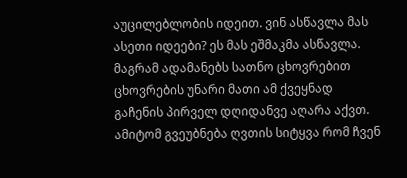აუცილებლობის იდეით. ვინ ასწავლა მას ასეთი იდეები? ეს მას ეშმაკმა ასწავლა. მაგრამ ადამანებს სათნო ცხოვრებით ცხოვრების უნარი მათი ამ ქვეყნად გაჩენის პირველ დღიდანვე აღარა აქვთ. ამიტომ გვეუბნება ღვთის სიტყვა რომ ჩვენ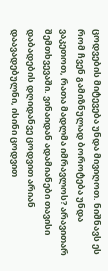ცოდვების მიტევება უნდა მივიღოთ. ნიშნავს ეს რომ ჩვენ გამიზნულად ბოროტება უნდა ვაკეთოთ, რათა მადლმა იმრავლოს? არავითარ შემთხვევაში. ვინაიდან ადამიანები თავისი დაბადების დღიდანვე ცოდვით არიან დაავადებულნი, ისინი ცოდვით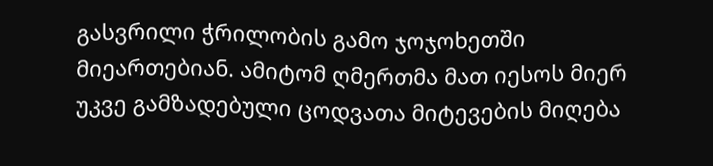გასვრილი ჭრილობის გამო ჯოჯოხეთში მიეართებიან. ამიტომ ღმერთმა მათ იესოს მიერ უკვე გამზადებული ცოდვათა მიტევების მიღება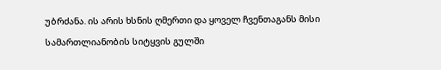უბრძანა. ის არის ხსნის ღმერთი და ყოველ ჩვენთაგანს მისი სამართლიანობის სიტყვის გულში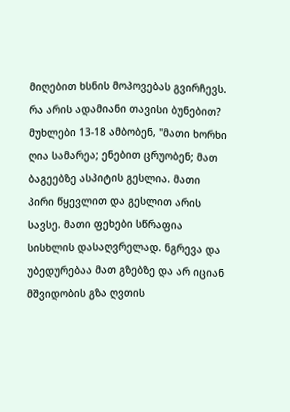მიღებით ხსნის მოპოვებას გვირჩევს.
რა არის ადამიანი თავისი ბუნებით?
მუხლები 13-18 ამბობენ, "მათი ხორხი ღია სამარეა; ენებით ცრუობენ; მათ ბაგეებზე ასპიტის გესლია. მათი პირი წყევლით და გესლით არის სავსე. მათი ფეხები სწრაფია სისხლის დასაღვრელად. ნგრევა და უბედურებაა მათ გზებზე და არ იციან მშვიდობის გზა ღვთის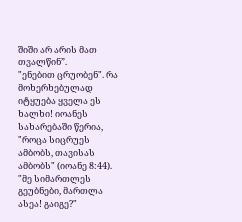შიში არ არის მათ თვალწინ”.
"ენებით ცრუობენ". რა მოხერხებულად იტყუება ყველა ეს ხალხი! იოანეს სახარებაში წერია, "როცა სიცრუეს ამბობს, თავისას ამბობს" (იოანე 8:44). "მე სიმართლეს გეუბნები, მართლა ასეა! გაიგე?"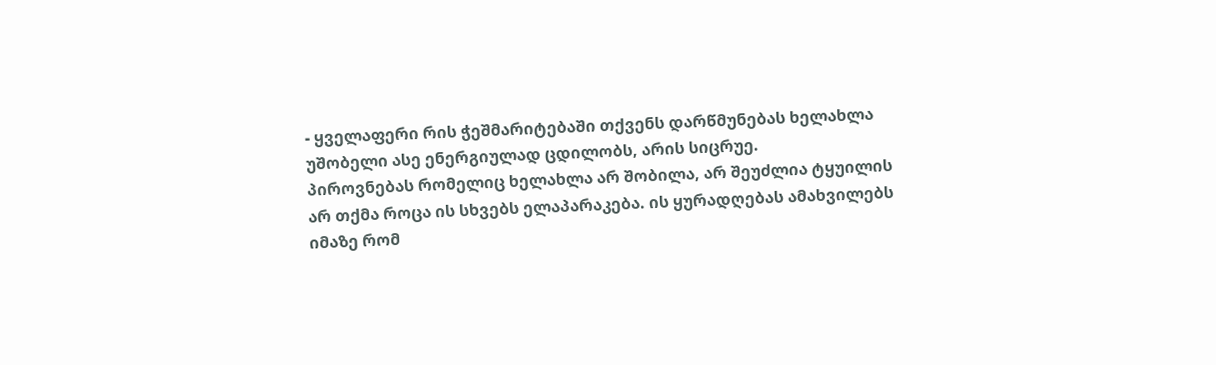- ყველაფერი რის ჭეშმარიტებაში თქვენს დარწმუნებას ხელახლა უშობელი ასე ენერგიულად ცდილობს, არის სიცრუე.
პიროვნებას რომელიც ხელახლა არ შობილა, არ შეუძლია ტყუილის არ თქმა როცა ის სხვებს ელაპარაკება. ის ყურადღებას ამახვილებს იმაზე რომ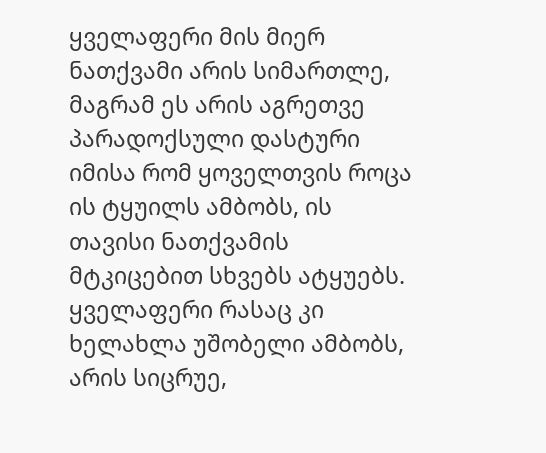ყველაფერი მის მიერ ნათქვამი არის სიმართლე, მაგრამ ეს არის აგრეთვე პარადოქსული დასტური იმისა რომ ყოველთვის როცა ის ტყუილს ამბობს, ის თავისი ნათქვამის მტკიცებით სხვებს ატყუებს. ყველაფერი რასაც კი ხელახლა უშობელი ამბობს, არის სიცრუე,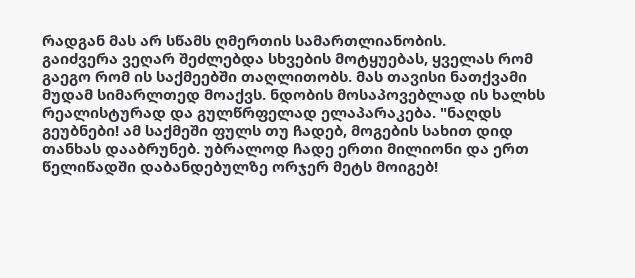რადგან მას არ სწამს ღმერთის სამართლიანობის.
გაიძვერა ვეღარ შეძლებდა სხვების მოტყუებას, ყველას რომ გაეგო რომ ის საქმეებში თაღლითობს. მას თავისი ნათქვამი მუდამ სიმარლთედ მოაქვს. ნდობის მოსაპოვებლად ის ხალხს რეალისტურად და გულწრფელად ელაპარაკება. "ნაღდს გეუბნები! ამ საქმეში ფულს თუ ჩადებ, მოგების სახით დიდ თანხას დააბრუნებ. უბრალოდ ჩადე ერთი მილიონი და ერთ წელიწადში დაბანდებულზე ორჯერ მეტს მოიგებ!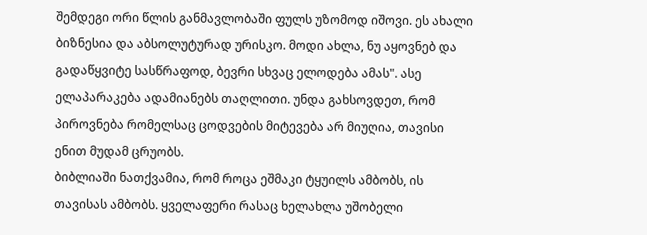შემდეგი ორი წლის განმავლობაში ფულს უზომოდ იშოვი. ეს ახალი ბიზნესია და აბსოლუტურად ურისკო. მოდი ახლა, ნუ აყოვნებ და გადაწყვიტე სასწრაფოდ, ბევრი სხვაც ელოდება ამას". ასე ელაპარაკება ადამიანებს თაღლითი. უნდა გახსოვდეთ, რომ პიროვნება რომელსაც ცოდვების მიტევება არ მიუღია, თავისი ენით მუდამ ცრუობს.
ბიბლიაში ნათქვამია, რომ როცა ეშმაკი ტყუილს ამბობს, ის თავისას ამბობს. ყველაფერი რასაც ხელახლა უშობელი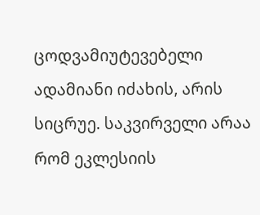ცოდვამიუტევებელი ადამიანი იძახის, არის სიცრუე. საკვირველი არაა რომ ეკლესიის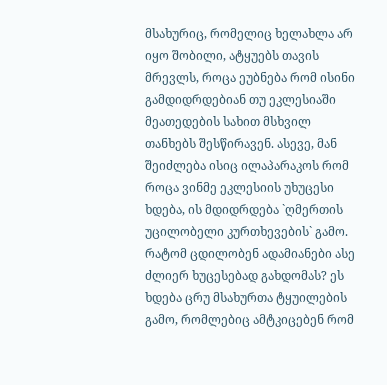მსახურიც, რომელიც ხელახლა არ იყო შობილი, ატყუებს თავის მრევლს, როცა ეუბნება რომ ისინი გამდიდრდებიან თუ ეკლესიაში მეათედების სახით მსხვილ თანხებს შესწირავენ. ასევე, მან შეიძლება ისიც ილაპარაკოს რომ როცა ვინმე ეკლესიის უხუცესი ხდება, ის მდიდრდება `ღმერთის უცილობელი კურთხევების` გამო. რატომ ცდილობენ ადამიანები ასე ძლიერ ხუცესებად გახდომას? ეს ხდება ცრუ მსახურთა ტყუილების გამო, რომლებიც ამტკიცებენ რომ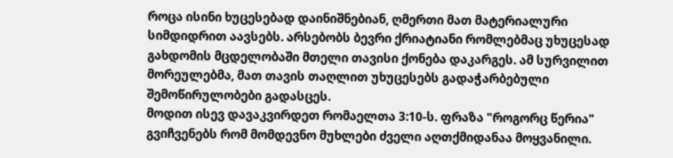როცა ისინი ხუცესებად დაინიშნებიან, ღმერთი მათ მატერიალური სიმდიდრით აავსებს. არსებობს ბევრი ქრიატიანი რომლებმაც უხუცესად გახდომის მცდელობაში მთელი თავისი ქონება დაკარგეს. ამ სურვილით მორეულებმა, მათ თავის თაღლით უხუცესებს გადაჭარბებული შემოწირულობები გადასცეს.
მოდით ისევ დავაკვირდეთ რომაელთა 3:10-ს. ფრაზა "როგორც წერია" გვიჩვენებს რომ მომდევნო მუხლები ძველი აღთქმიდანაა მოყვანილი.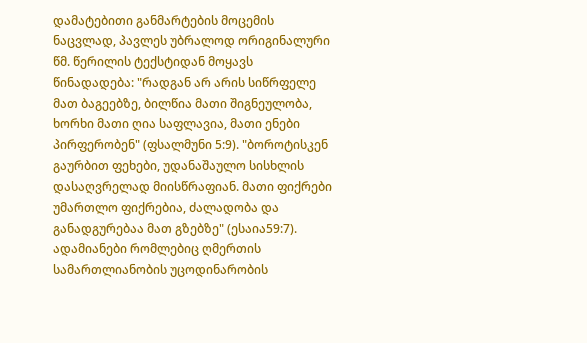დამატებითი განმარტების მოცემის ნაცვლად, პავლეს უბრალოდ ორიგინალური წმ. წერილის ტექსტიდან მოყავს წინადადება: "რადგან არ არის სიწრფელე მათ ბაგეებზე, ბილწია მათი შიგნეულობა, ხორხი მათი ღია საფლავია, მათი ენები პირფერობენ" (ფსალმუნი 5:9). "ბოროტისკენ გაურბით ფეხები, უდანაშაულო სისხლის დასაღვრელად მიისწრაფიან. მათი ფიქრები უმართლო ფიქრებია, ძალადობა და განადგურებაა მათ გზებზე" (ესაია59:7). ადამიანები რომლებიც ღმერთის სამართლიანობის უცოდინარობის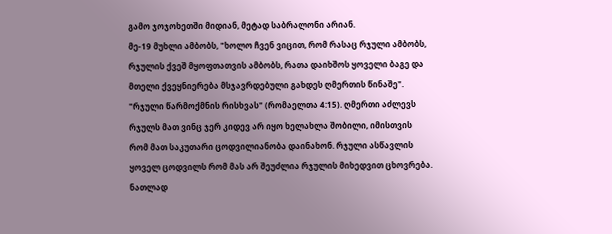გამო ჯოჯოხეთში მიდიან, მეტად საბრალონი არიან.
მე-19 მუხლი ამბობს, "ხოლო ჩვენ ვიცით, რომ რასაც რჯული ამბობს, რჯულის ქვეშ მყოფთათვის ამბობს, რათა დაიხშოს ყოველი ბაგე და მთელი ქვეყნიერება მსჯავრდებული გახდეს ღმერთის წინაშე".
"რჯული წარმოქმნის რისხვას" (რომაელთა 4:15). ღმერთი აძლევს რჯულს მათ ვინც ჯერ კიდევ არ იყო ხელახლა შობილი, იმისთვის რომ მათ საკუთარი ცოდვილიანობა დაინახონ. რჯული ასწავლის ყოველ ცოდვილს რომ მას არ შეუძლია რჯულის მიხედვით ცხოვრება. ნათლად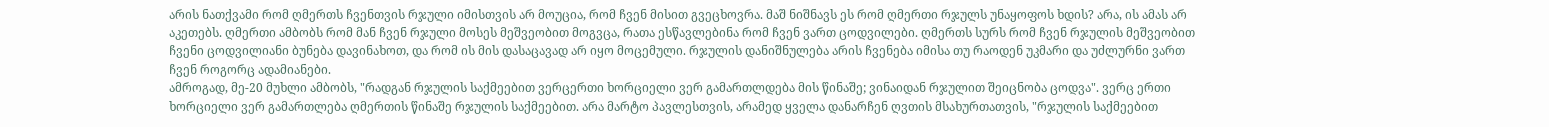არის ნათქვამი რომ ღმერთს ჩვენთვის რჯული იმისთვის არ მოუცია, რომ ჩვენ მისით გვეცხოვრა. მაშ ნიშნავს ეს რომ ღმერთი რჯულს უნაყოფოს ხდის? არა, ის ამას არ აკეთებს. ღმერთი ამბობს რომ მან ჩვენ რჯული მოსეს მეშვეობით მოგვცა, რათა ესწავლებინა რომ ჩვენ ვართ ცოდვილები. ღმერთს სურს რომ ჩვენ რჯულის მეშვეობით ჩვენი ცოდვილიანი ბუნება დავინახოთ, და რომ ის მის დასაცავად არ იყო მოცემული. რჯულის დანიშნულება არის ჩვენება იმისა თუ რაოდენ უკმარი და უძლურნი ვართ ჩვენ როგორც ადამიანები.
ამროგად, მე-20 მუხლი ამბობს, "რადგან რჯულის საქმეებით ვერცერთი ხორციელი ვერ გამართლდება მის წინაშე; ვინაიდან რჯულით შეიცნობა ცოდვა". ვერც ერთი ხორციელი ვერ გამართლება ღმერთის წინაშე რჯულის საქმეებით. არა მარტო პავლესთვის, არამედ ყველა დანარჩენ ღვთის მსახურთათვის, "რჯულის საქმეებით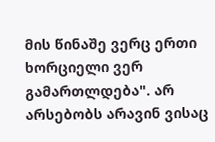მის წინაშე ვერც ერთი ხორციელი ვერ გამართლდება". არ არსებობს არავინ ვისაც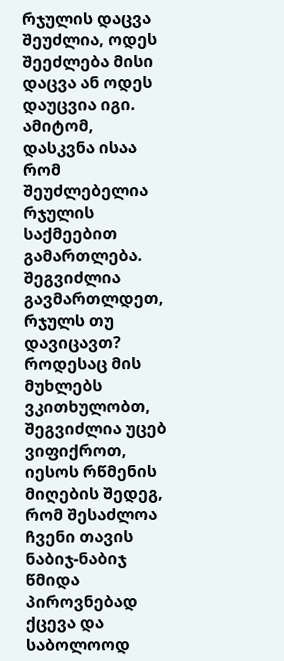რჯულის დაცვა შეუძლია, ოდეს შეეძლება მისი დაცვა ან ოდეს დაუცვია იგი. ამიტომ, დასკვნა ისაა რომ შეუძლებელია რჯულის საქმეებით გამართლება.
შეგვიძლია გავმართლდეთ, რჯულს თუ დავიცავთ? როდესაც მის მუხლებს ვკითხულობთ, შეგვიძლია უცებ ვიფიქროთ, იესოს რწმენის მიღების შედეგ, რომ შესაძლოა ჩვენი თავის ნაბიჯ-ნაბიჯ წმიდა პიროვნებად ქცევა და საბოლოოდ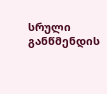სრული განწმენდის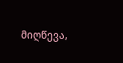მიღწევა,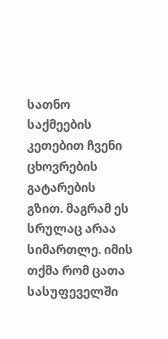სათნო საქმეების კეთებით ჩვენი ცხოვრების გატარების გზით. მაგრამ ეს სრულაც არაა სიმართლე. იმის თქმა რომ ცათა სასუფეველში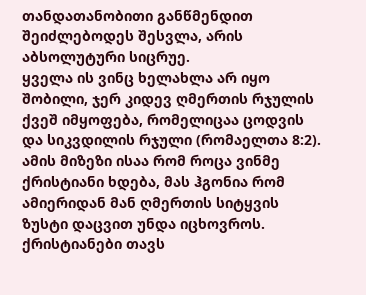თანდათანობითი განწმენდით შეიძლებოდეს შესვლა, არის აბსოლუტური სიცრუე.
ყველა ის ვინც ხელახლა არ იყო შობილი, ჯერ კიდევ ღმერთის რჯულის ქვეშ იმყოფება, რომელიცაა ცოდვის და სიკვდილის რჯული (რომაელთა 8:2). ამის მიზეზი ისაა რომ როცა ვინმე ქრისტიანი ხდება, მას ჰგონია რომ ამიერიდან მან ღმერთის სიტყვის ზუსტი დაცვით უნდა იცხოვროს. ქრისტიანები თავს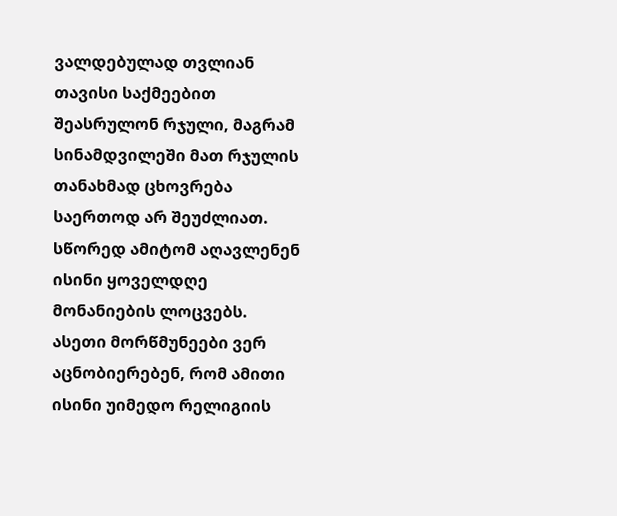ვალდებულად თვლიან თავისი საქმეებით შეასრულონ რჯული, მაგრამ სინამდვილეში მათ რჯულის თანახმად ცხოვრება საერთოდ არ შეუძლიათ. სწორედ ამიტომ აღავლენენ ისინი ყოველდღე მონანიების ლოცვებს. ასეთი მორწმუნეები ვერ აცნობიერებენ, რომ ამითი ისინი უიმედო რელიგიის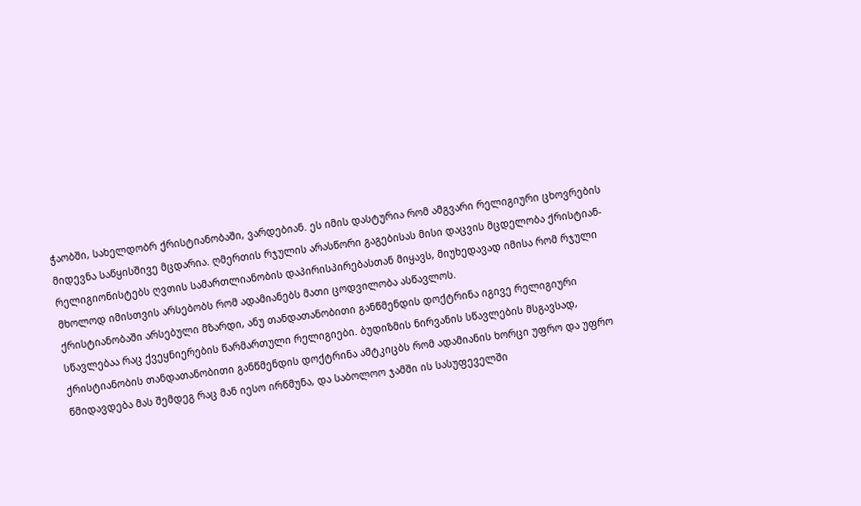ჭაობში, სახელდობრ ქრისტიანობაში, ვარდებიან. ეს იმის დასტურია რომ ამგვარი რელიგიური ცხოვრების მიდევნა საწყისშივე მცდარია. ღმერთის რჯულის არასწორი გაგებისას მისი დაცვის მცდელობა ქრისტიან-რელიგიონისტებს ღვთის სამართლიანობის დაპირისპირებასთან მიყავს, მიუხედავად იმისა რომ რჯული მხოლოდ იმისთვის არსებობს რომ ადამიანებს მათი ცოდვილობა ასწავლოს.
ქრისტიანობაში არსებული მზარდი, ანუ თანდათანობითი განწმენდის დოქტრინა იგივე რელიგიური სწავლებაა რაც ქვეყნიერების წარმართული რელიგიები. ბუდიზმის ნირვანის სწავლების მსგავსად, ქრისტიანობის თანდათანობითი განწმენდის დოქტრინა ამტკიცბს რომ ადამიანის ხორცი უფრო და უფრო წმიდავდება მას შემდეგ რაც მან იესო ირწმუნა, და საბოლოო ჯამში ის სასუფეველში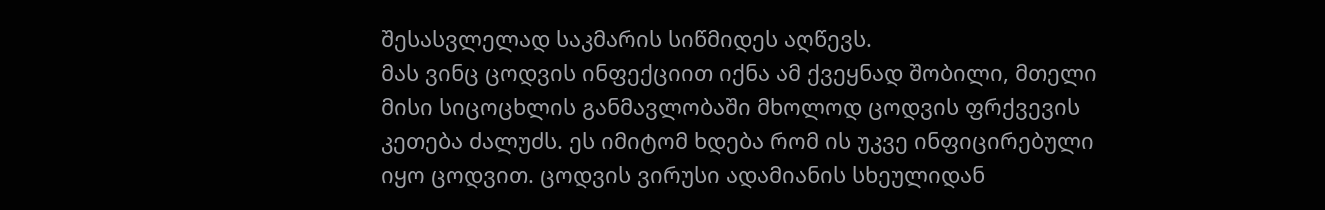შესასვლელად საკმარის სიწმიდეს აღწევს.
მას ვინც ცოდვის ინფექციით იქნა ამ ქვეყნად შობილი, მთელი მისი სიცოცხლის განმავლობაში მხოლოდ ცოდვის ფრქვევის კეთება ძალუძს. ეს იმიტომ ხდება რომ ის უკვე ინფიცირებული იყო ცოდვით. ცოდვის ვირუსი ადამიანის სხეულიდან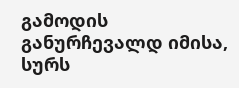გამოდის განურჩევალდ იმისა, სურს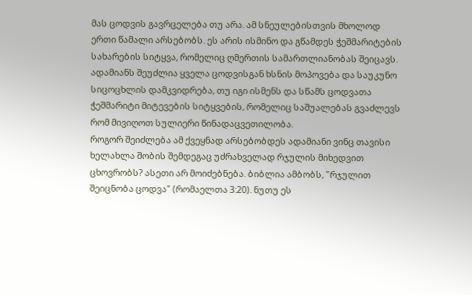მას ცოდვის გავრცელება თუ არა. ამ სნეულებისთვის მხოლოდ ერთი წამალი არსებობს. ეს არის ისმინო და გწამდეს ჭეშმარიტების სახარების სიტყვა, რომელიც ღმერთის სამართლიანობას შეიცავს. ადამიანს შეუძლია ყველა ცოდვისგან ხსნის მოპოვება და საუკუნო სიცოცხლის დამკვიდრება, თუ იგი ისმენს და სწამს ცოდვათა ჭეშმარიტი მიტევების სიტყვების, რომელიც საშუალებას გვაძლევს რომ მივიღოთ სულიერი წინადაცვეთილობა.
როგორ შეიძლება ამ ქვეყნად არსებობდეს ადამიანი ვინც თავისი ხელახლა შობის შემდეგაც უძრახველად რჯულის მიხედვით ცხოვრობს? ასეთი არ მოიძებნება. ბიბლია ამბობს, "რჯულით შეიცნობა ცოდვა" (რომაელთა 3:20). ნუთუ ეს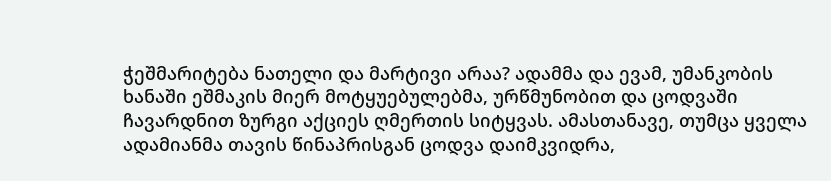ჭეშმარიტება ნათელი და მარტივი არაა? ადამმა და ევამ, უმანკობის ხანაში ეშმაკის მიერ მოტყუებულებმა, ურწმუნობით და ცოდვაში ჩავარდნით ზურგი აქციეს ღმერთის სიტყვას. ამასთანავე, თუმცა ყველა ადამიანმა თავის წინაპრისგან ცოდვა დაიმკვიდრა,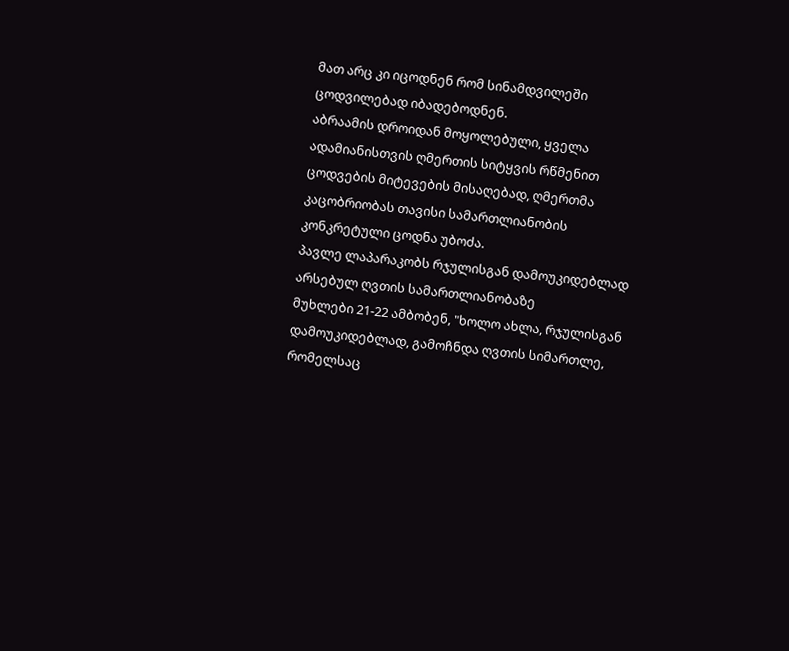მათ არც კი იცოდნენ რომ სინამდვილეში ცოდვილებად იბადებოდნენ.
აბრაამის დროიდან მოყოლებული, ყველა ადამიანისთვის ღმერთის სიტყვის რწმენით ცოდვების მიტევების მისაღებად, ღმერთმა კაცობრიობას თავისი სამართლიანობის კონკრეტული ცოდნა უბოძა.
პავლე ლაპარაკობს რჯულისგან დამოუკიდებლად არსებულ ღვთის სამართლიანობაზე
მუხლები 21-22 ამბობენ, "ხოლო ახლა, რჯულისგან დამოუკიდებლად, გამოჩნდა ღვთის სიმართლე, რომელსაც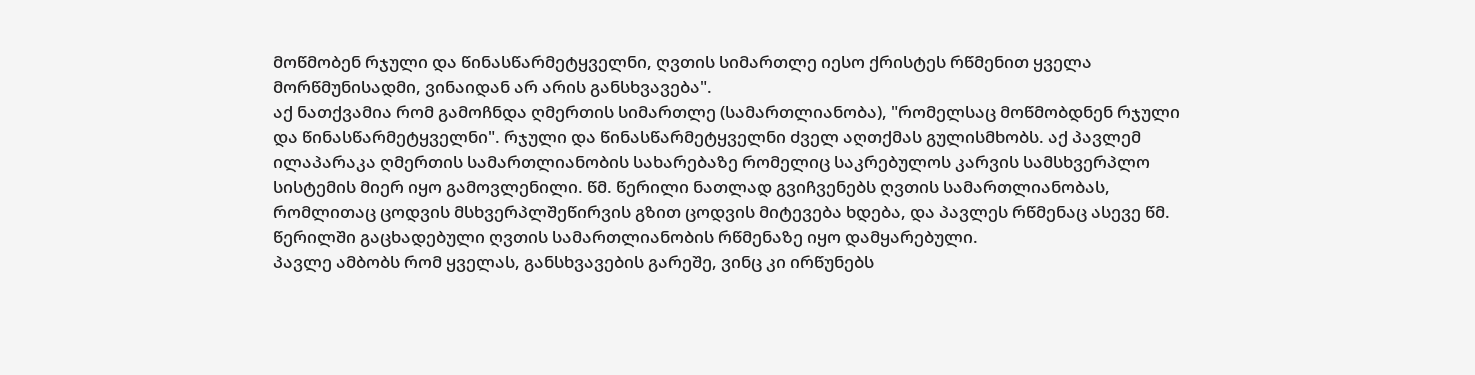მოწმობენ რჯული და წინასწარმეტყველნი, ღვთის სიმართლე იესო ქრისტეს რწმენით ყველა მორწმუნისადმი, ვინაიდან არ არის განსხვავება".
აქ ნათქვამია რომ გამოჩნდა ღმერთის სიმართლე (სამართლიანობა), "რომელსაც მოწმობდნენ რჯული და წინასწარმეტყველნი". რჯული და წინასწარმეტყველნი ძველ აღთქმას გულისმხობს. აქ პავლემ ილაპარაკა ღმერთის სამართლიანობის სახარებაზე რომელიც საკრებულოს კარვის სამსხვერპლო სისტემის მიერ იყო გამოვლენილი. წმ. წერილი ნათლად გვიჩვენებს ღვთის სამართლიანობას, რომლითაც ცოდვის მსხვერპლშეწირვის გზით ცოდვის მიტევება ხდება, და პავლეს რწმენაც ასევე წმ. წერილში გაცხადებული ღვთის სამართლიანობის რწმენაზე იყო დამყარებული.
პავლე ამბობს რომ ყველას, განსხვავების გარეშე, ვინც კი ირწუნებს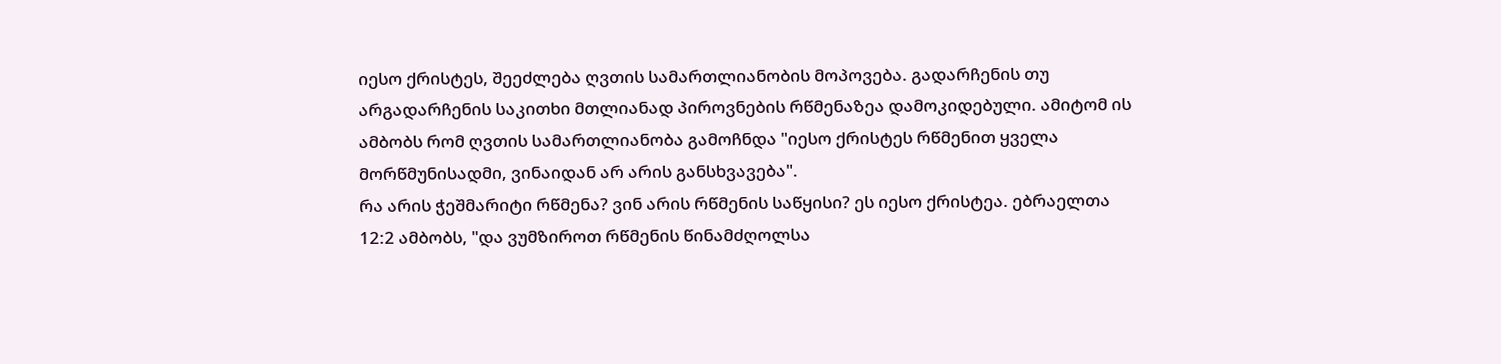იესო ქრისტეს, შეეძლება ღვთის სამართლიანობის მოპოვება. გადარჩენის თუ არგადარჩენის საკითხი მთლიანად პიროვნების რწმენაზეა დამოკიდებული. ამიტომ ის ამბობს რომ ღვთის სამართლიანობა გამოჩნდა "იესო ქრისტეს რწმენით ყველა მორწმუნისადმი, ვინაიდან არ არის განსხვავება".
რა არის ჭეშმარიტი რწმენა? ვინ არის რწმენის საწყისი? ეს იესო ქრისტეა. ებრაელთა 12:2 ამბობს, "და ვუმზიროთ რწმენის წინამძღოლსა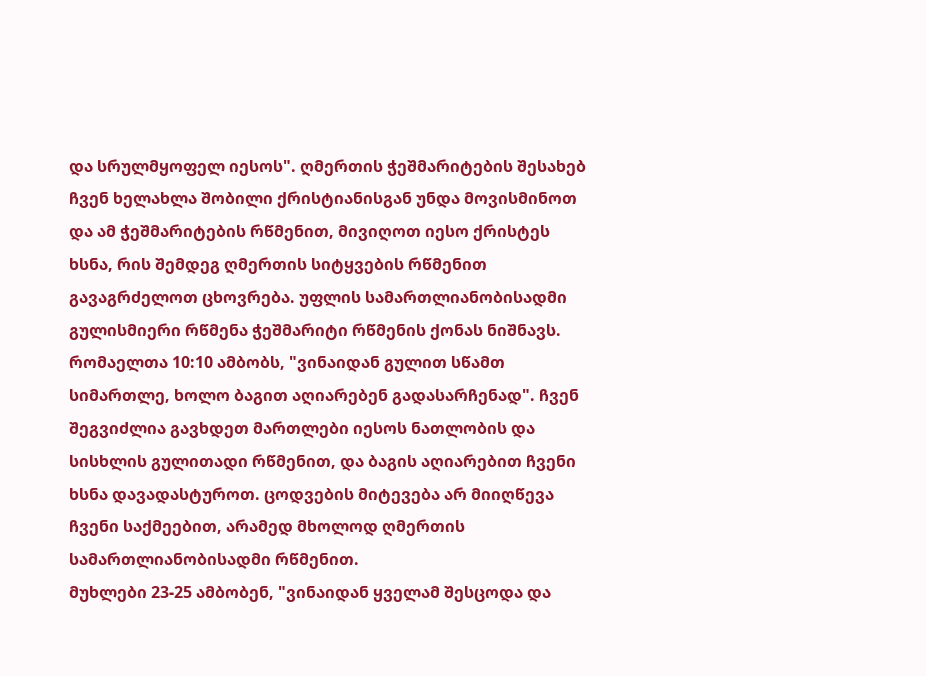და სრულმყოფელ იესოს". ღმერთის ჭეშმარიტების შესახებ ჩვენ ხელახლა შობილი ქრისტიანისგან უნდა მოვისმინოთ და ამ ჭეშმარიტების რწმენით, მივიღოთ იესო ქრისტეს ხსნა, რის შემდეგ ღმერთის სიტყვების რწმენით გავაგრძელოთ ცხოვრება. უფლის სამართლიანობისადმი გულისმიერი რწმენა ჭეშმარიტი რწმენის ქონას ნიშნავს.
რომაელთა 10:10 ამბობს, "ვინაიდან გულით სწამთ სიმართლე, ხოლო ბაგით აღიარებენ გადასარჩენად". ჩვენ შეგვიძლია გავხდეთ მართლები იესოს ნათლობის და სისხლის გულითადი რწმენით, და ბაგის აღიარებით ჩვენი ხსნა დავადასტუროთ. ცოდვების მიტევება არ მიიღწევა ჩვენი საქმეებით, არამედ მხოლოდ ღმერთის სამართლიანობისადმი რწმენით.
მუხლები 23-25 ამბობენ, "ვინაიდან ყველამ შესცოდა და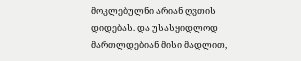მოკლებულნი არიან ღვთის დიდებას. და უსასყიდლოდ მართლდებიან მისი მადლით,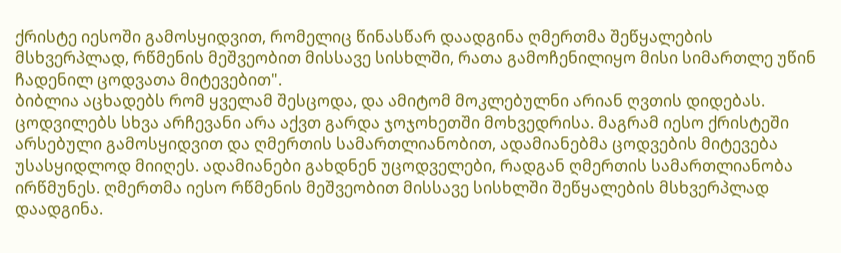ქრისტე იესოში გამოსყიდვით, რომელიც წინასწარ დაადგინა ღმერთმა შეწყალების მსხვერპლად, რწმენის მეშვეობით მისსავე სისხლში, რათა გამოჩენილიყო მისი სიმართლე უწინ ჩადენილ ცოდვათა მიტევებით".
ბიბლია აცხადებს რომ ყველამ შესცოდა, და ამიტომ მოკლებულნი არიან ღვთის დიდებას. ცოდვილებს სხვა არჩევანი არა აქვთ გარდა ჯოჯოხეთში მოხვედრისა. მაგრამ იესო ქრისტეში არსებული გამოსყიდვით და ღმერთის სამართლიანობით, ადამიანებმა ცოდვების მიტევება უსასყიდლოდ მიიღეს. ადამიანები გახდნენ უცოდველები, რადგან ღმერთის სამართლიანობა ირწმუნეს. ღმერთმა იესო რწმენის მეშვეობით მისსავე სისხლში შეწყალების მსხვერპლად დაადგინა.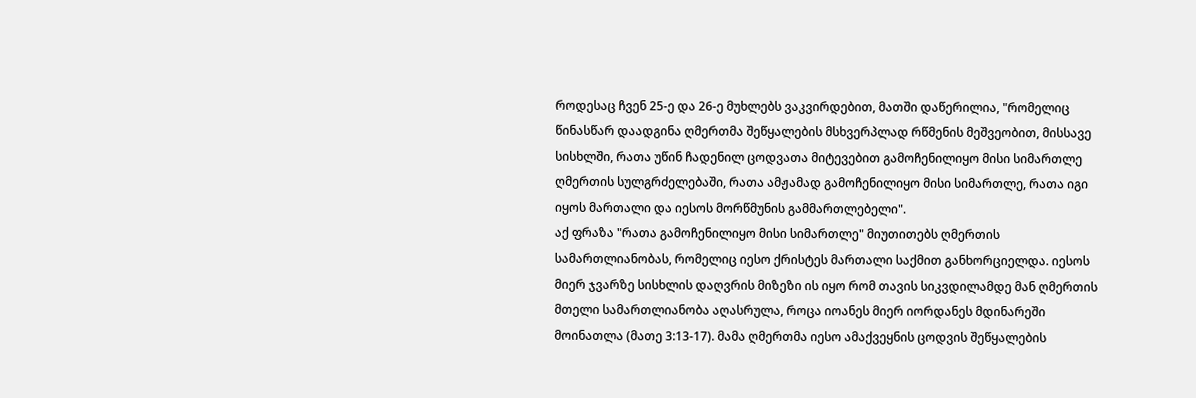როდესაც ჩვენ 25-ე და 26-ე მუხლებს ვაკვირდებით, მათში დაწერილია, "რომელიც წინასწარ დაადგინა ღმერთმა შეწყალების მსხვერპლად რწმენის მეშვეობით, მისსავე სისხლში, რათა უწინ ჩადენილ ცოდვათა მიტევებით გამოჩენილიყო მისი სიმართლე ღმერთის სულგრძელებაში, რათა ამჟამად გამოჩენილიყო მისი სიმართლე, რათა იგი იყოს მართალი და იესოს მორწმუნის გამმართლებელი".
აქ ფრაზა "რათა გამოჩენილიყო მისი სიმართლე" მიუთითებს ღმერთის სამართლიანობას, რომელიც იესო ქრისტეს მართალი საქმით განხორციელდა. იესოს მიერ ჯვარზე სისხლის დაღვრის მიზეზი ის იყო რომ თავის სიკვდილამდე მან ღმერთის მთელი სამართლიანობა აღასრულა, როცა იოანეს მიერ იორდანეს მდინარეში მოინათლა (მათე 3:13-17). მამა ღმერთმა იესო ამაქვეყნის ცოდვის შეწყალების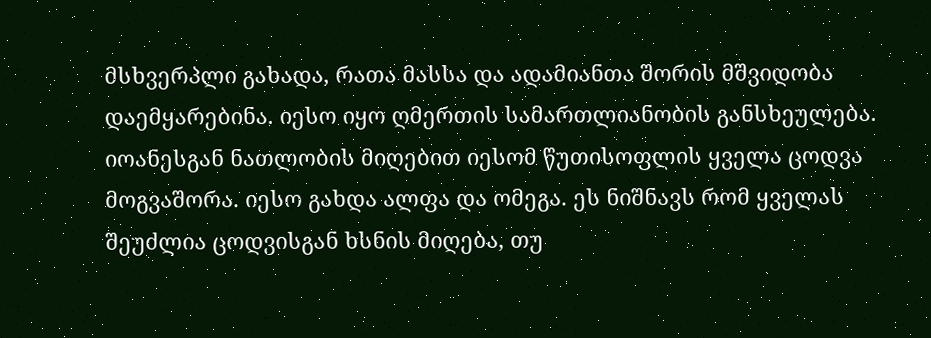მსხვერპლი გახადა, რათა მასსა და ადამიანთა შორის მშვიდობა დაემყარებინა. იესო იყო ღმერთის სამართლიანობის განსხეულება.
იოანესგან ნათლობის მიღებით იესომ წუთისოფლის ყველა ცოდვა მოგვაშორა. იესო გახდა ალფა და ომეგა. ეს ნიშნავს რომ ყველას შეუძლია ცოდვისგან ხსნის მიღება, თუ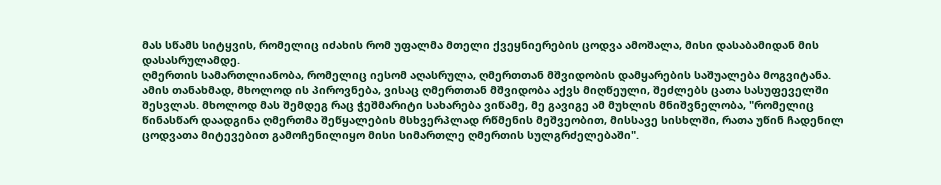მას სწამს სიტყვის, რომელიც იძახის რომ უფალმა მთელი ქვეყნიერების ცოდვა ამოშალა, მისი დასაბამიდან მის დასასრულამდე.
ღმერთის სამართლიანობა, რომელიც იესომ აღასრულა, ღმერთთან მშვიდობის დამყარების საშუალება მოგვიტანა. ამის თანახმად, მხოლოდ ის პიროვნება, ვისაც ღმერთთან მშვიდობა აქვს მიღწეული, შეძლებს ცათა სასუფეველში შესვლას. მხოლოდ მას შემდეგ რაც ჭეშმარიტი სახარება ვიწამე, მე გავიგე ამ მუხლის მნიშვნელობა, "რომელიც წინასწარ დაადგინა ღმერთმა შეწყალების მსხვერპლად რწმენის მეშვეობით, მისსავე სისხლში, რათა უწინ ჩადენილ ცოდვათა მიტევებით გამოჩენილიყო მისი სიმართლე ღმერთის სულგრძელებაში".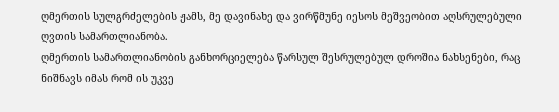ღმერთის სულგრძელების ჟამს, მე დავინახე და ვირწმუნე იესოს მეშვეობით აღსრულებული ღვთის სამართლიანობა.
ღმერთის სამართლიანობის განხორციელება წარსულ შესრულებულ დროშია ნახსენები, რაც ნიშნავს იმას რომ ის უკვე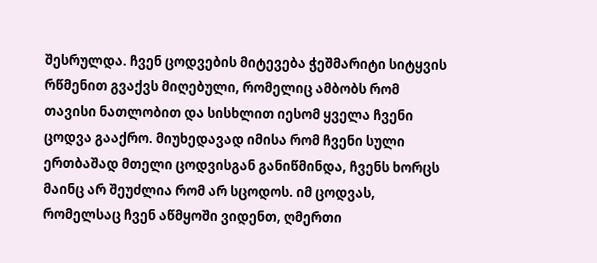შესრულდა. ჩვენ ცოდვების მიტევება ჭეშმარიტი სიტყვის რწმენით გვაქვს მიღებული, რომელიც ამბობს რომ თავისი ნათლობით და სისხლით იესომ ყველა ჩვენი ცოდვა გააქრო. მიუხედავად იმისა რომ ჩვენი სული ერთბაშად მთელი ცოდვისგან განიწმინდა, ჩვენს ხორცს მაინც არ შეუძლია რომ არ სცოდოს. იმ ცოდვას, რომელსაც ჩვენ აწმყოში ვიდენთ, ღმერთი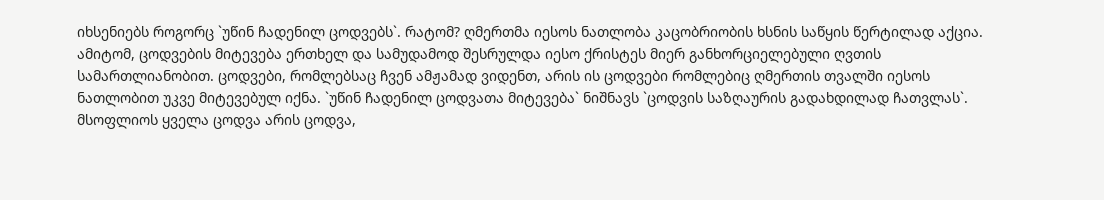იხსენიებს როგორც `უწინ ჩადენილ ცოდვებს`. რატომ? ღმერთმა იესოს ნათლობა კაცობრიობის ხსნის საწყის წერტილად აქცია.
ამიტომ, ცოდვების მიტევება ერთხელ და სამუდამოდ შესრულდა იესო ქრისტეს მიერ განხორციელებული ღვთის სამართლიანობით. ცოდვები, რომლებსაც ჩვენ ამჟამად ვიდენთ, არის ის ცოდვები რომლებიც ღმერთის თვალში იესოს ნათლობით უკვე მიტევებულ იქნა. `უწინ ჩადენილ ცოდვათა მიტევება` ნიშნავს `ცოდვის საზღაურის გადახდილად ჩათვლას`. მსოფლიოს ყველა ცოდვა არის ცოდვა,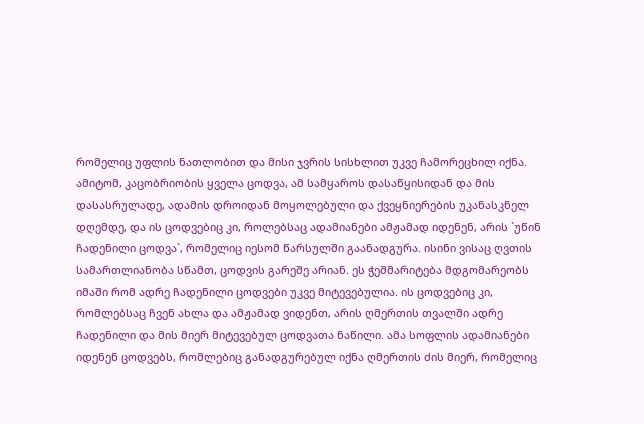რომელიც უფლის ნათლობით და მისი ჯვრის სისხლით უკვე ჩამორეცხილ იქნა.
ამიტომ, კაცობრიობის ყველა ცოდვა, ამ სამყაროს დასაწყისიდან და მის დასასრულადე, ადამის დროიდან მოყოლებული და ქვეყნიერების უკანასკნელ დღემდე, და ის ცოდვებიც კი, როლებსაც ადამიანები ამჟამად იდენენ, არის `უწინ ჩადენილი ცოდვა`, რომელიც იესომ წარსულში გაანადგურა. ისინი ვისაც ღვთის სამართლიანობა სწამთ, ცოდვის გარეშე არიან. ეს ჭეშმარიტება მდგომარეობს იმაში რომ ადრე ჩადენილი ცოდვები უკვე მიტევებულია. ის ცოდვებიც კი, რომლებსაც ჩვენ ახლა და ამჟამად ვიდენთ, არის ღმერთის თვალში ადრე ჩადენილი და მის მიერ მიტევებულ ცოდვათა ნაწილი. ამა სოფლის ადამიანები იდენენ ცოდვებს, რომლებიც განადგურებულ იქნა ღმერთის ძის მიერ, რომელიც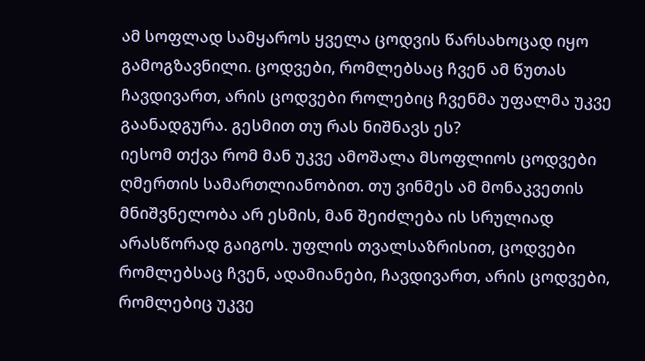ამ სოფლად სამყაროს ყველა ცოდვის წარსახოცად იყო გამოგზავნილი. ცოდვები, რომლებსაც ჩვენ ამ წუთას ჩავდივართ, არის ცოდვები როლებიც ჩვენმა უფალმა უკვე გაანადგურა. გესმით თუ რას ნიშნავს ეს?
იესომ თქვა რომ მან უკვე ამოშალა მსოფლიოს ცოდვები ღმერთის სამართლიანობით. თუ ვინმეს ამ მონაკვეთის მნიშვნელობა არ ესმის, მან შეიძლება ის სრულიად არასწორად გაიგოს. უფლის თვალსაზრისით, ცოდვები რომლებსაც ჩვენ, ადამიანები, ჩავდივართ, არის ცოდვები, რომლებიც უკვე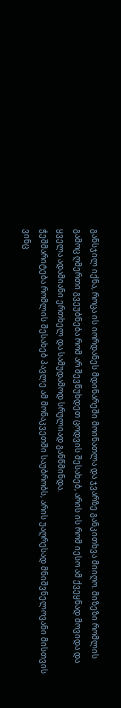განსჯილ იქნა, როცა ის იორდანეს მდინარეში მოინათლა და ჯვარზე განკითხვა მიიღო. მიზეზი რომლის გამოც ღმერთი გვეუბნება რომ არ შევწუხდეთ ცოდვის შესახებ, არის ის რომ იესო ამ ქვეყნად მოვიდა და ყველა ადამიანი ერთხელ და სამუდამოდ სრულიად განწმინდა.
ჭეშმარიტება რომლის შესახებ პავლე ამ მონაკვეთში საუბრობს, არის უაღრესად მნიშვნელოვანი მისთვის ვინც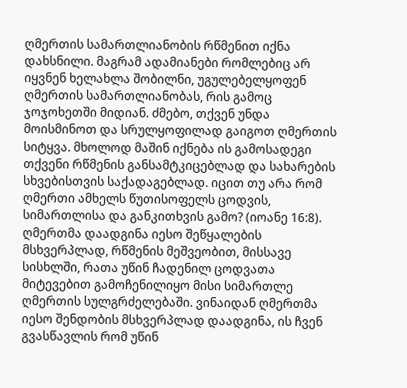ღმერთის სამართლიანობის რწმენით იქნა დახსნილი. მაგრამ ადამიანები რომლებიც არ იყვნენ ხელახლა შობილნი, უგულებელყოფენ ღმერთის სამართლიანობას, რის გამოც ჯოჯოხეთში მიდიან. ძმებო, თქვენ უნდა მოისმინოთ და სრულყოფილად გაიგოთ ღმერთის სიტყვა. მხოლოდ მაშინ იქნება ის გამოსადეგი თქვენი რწმენის განსამტკიცებლად და სახარების სხვებისთვის საქადაგებლად. იცით თუ არა რომ ღმერთი ამხელს წუთისოფელს ცოდვის, სიმართლისა და განკითხვის გამო? (იოანე 16:8).
ღმერთმა დაადგინა იესო შეწყალების მსხვერპლად, რწმენის მეშვეობით, მისსავე სისხლში, რათა უწინ ჩადენილ ცოდვათა მიტევებით გამოჩენილიყო მისი სიმართლე ღმერთის სულგრძელებაში. ვინაიდან ღმერთმა იესო შენდობის მსხვერპლად დაადგინა, ის ჩვენ გვასწავლის რომ უწინ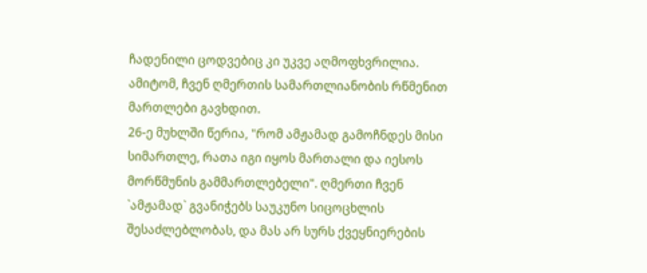ჩადენილი ცოდვებიც კი უკვე აღმოფხვრილია. ამიტომ, ჩვენ ღმერთის სამართლიანობის რწმენით მართლები გავხდით.
26-ე მუხლში წერია, "რომ ამჟამად გამოჩნდეს მისი სიმართლე, რათა იგი იყოს მართალი და იესოს მორწმუნის გამმართლებელი". ღმერთი ჩვენ `ამჟამად` გვანიჭებს საუკუნო სიცოცხლის შესაძლებლობას, და მას არ სურს ქვეყნიერების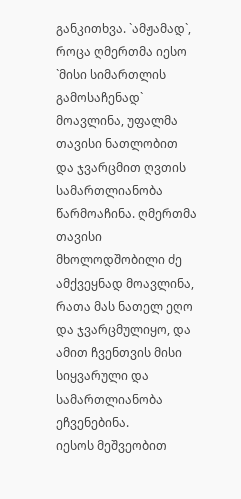განკითხვა. `ამჟამად`, როცა ღმერთმა იესო `მისი სიმართლის გამოსაჩენად` მოავლინა, უფალმა თავისი ნათლობით და ჯვარცმით ღვთის სამართლიანობა წარმოაჩინა. ღმერთმა თავისი მხოლოდშობილი ძე ამქვეყნად მოავლინა, რათა მას ნათელ ეღო და ჯვარცმულიყო, და ამით ჩვენთვის მისი სიყვარული და სამართლიანობა ეჩვენებინა.
იესოს მეშვეობით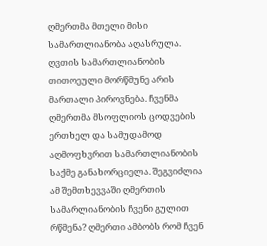ღმერთმა მთელი მისი სამართლიანობა აღასრულა. ღვთის სამართლიანობის თითოეული მორწმუნე არის მართალი პიროვნება. ჩვენმა ღმერთმა მსოფლიოს ცოდვების ერთხელ და სამუდამოდ აღმოფხვრით სამართლიანობის საქმე განახორციელა. შეგვიძლია ამ შემთხევვაში ღმერთის სამარლიანობის ჩვენი გულით რწმენა? ღმერთი ამბობს რომ ჩვენ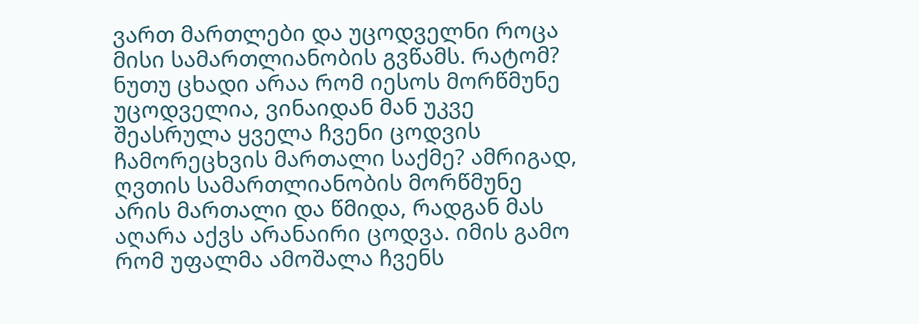ვართ მართლები და უცოდველნი როცა მისი სამართლიანობის გვწამს. რატომ? ნუთუ ცხადი არაა რომ იესოს მორწმუნე უცოდველია, ვინაიდან მან უკვე შეასრულა ყველა ჩვენი ცოდვის ჩამორეცხვის მართალი საქმე? ამრიგად, ღვთის სამართლიანობის მორწმუნე არის მართალი და წმიდა, რადგან მას აღარა აქვს არანაირი ცოდვა. იმის გამო რომ უფალმა ამოშალა ჩვენს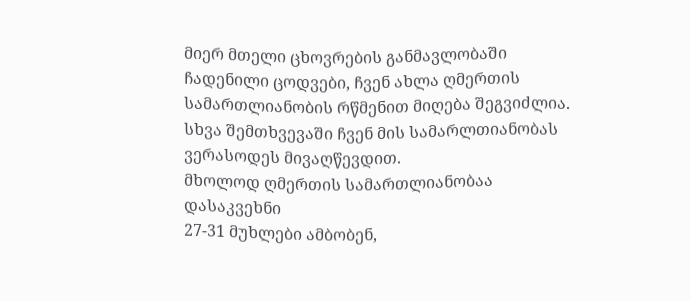მიერ მთელი ცხოვრების განმავლობაში ჩადენილი ცოდვები, ჩვენ ახლა ღმერთის სამართლიანობის რწმენით მიღება შეგვიძლია. სხვა შემთხვევაში ჩვენ მის სამარლთიანობას ვერასოდეს მივაღწევდით.
მხოლოდ ღმერთის სამართლიანობაა დასაკვეხნი
27-31 მუხლები ამბობენ,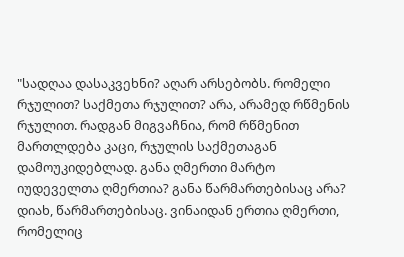"სადღაა დასაკვეხნი? აღარ არსებობს. რომელი რჯულით? საქმეთა რჯულით? არა, არამედ რწმენის რჯულით. რადგან მიგვაჩნია, რომ რწმენით მართლდება კაცი, რჯულის საქმეთაგან დამოუკიდებლად. განა ღმერთი მარტო იუდეველთა ღმერთია? განა წარმართებისაც არა? დიახ, წარმართებისაც. ვინაიდან ერთია ღმერთი, რომელიც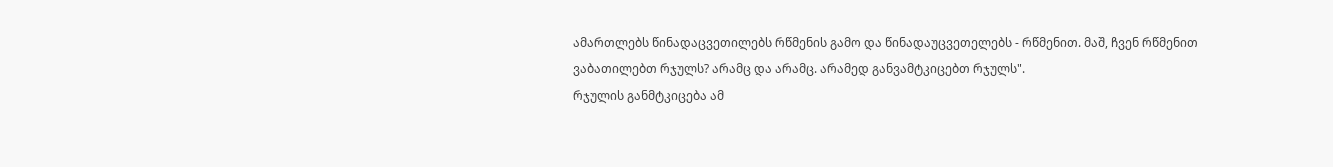ამართლებს წინადაცვეთილებს რწმენის გამო და წინადაუცვეთელებს - რწმენით. მაშ, ჩვენ რწმენით ვაბათილებთ რჯულს? არამც და არამც. არამედ განვამტკიცებთ რჯულს".
რჯულის განმტკიცება ამ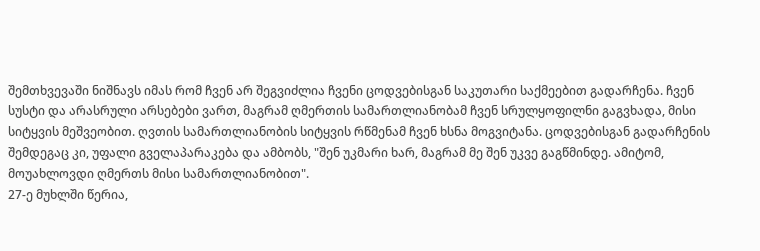შემთხვევაში ნიშნავს იმას რომ ჩვენ არ შეგვიძლია ჩვენი ცოდვებისგან საკუთარი საქმეებით გადარჩენა. ჩვენ სუსტი და არასრული არსებები ვართ, მაგრამ ღმერთის სამართლიანობამ ჩვენ სრულყოფილნი გაგვხადა, მისი სიტყვის მეშვეობით. ღვთის სამართლიანობის სიტყვის რწმენამ ჩვენ ხსნა მოგვიტანა. ცოდვებისგან გადარჩენის შემდეგაც კი, უფალი გველაპარაკება და ამბობს, "შენ უკმარი ხარ, მაგრამ მე შენ უკვე გაგწმინდე. ამიტომ, მოუახლოვდი ღმერთს მისი სამართლიანობით".
27-ე მუხლში წერია,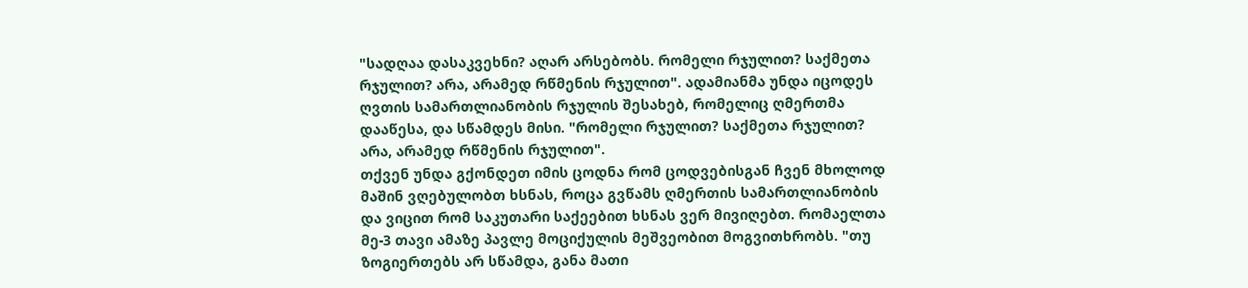"სადღაა დასაკვეხნი? აღარ არსებობს. რომელი რჯულით? საქმეთა რჯულით? არა, არამედ რწმენის რჯულით". ადამიანმა უნდა იცოდეს ღვთის სამართლიანობის რჯულის შესახებ, რომელიც ღმერთმა დააწესა, და სწამდეს მისი. "რომელი რჯულით? საქმეთა რჯულით? არა, არამედ რწმენის რჯულით".
თქვენ უნდა გქონდეთ იმის ცოდნა რომ ცოდვებისგან ჩვენ მხოლოდ მაშინ ვღებულობთ ხსნას, როცა გვწამს ღმერთის სამართლიანობის და ვიცით რომ საკუთარი საქეებით ხსნას ვერ მივიღებთ. რომაელთა მე-3 თავი ამაზე პავლე მოციქულის მეშვეობით მოგვითხრობს. "თუ ზოგიერთებს არ სწამდა, განა მათი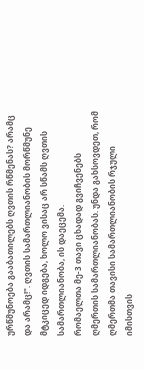ურწმუნოება გააბათილებს ღვთის რწმენას? არამც და არამც!". ღვთის სამართლიანობის მორწმუნე მტკიცედ იდგება, ხოლო ვისაც არ სწამს ღვთის სამართლიანობა, ის დაეცემა.
რომაელთა მე-3 თავი ცხადად გვიჩვენებს ღმერთის სამართლიანობას. უნდა გახსოვდეთ, რომ ღმერთმა თავისი სამართლიანობის რჯული იმისთვის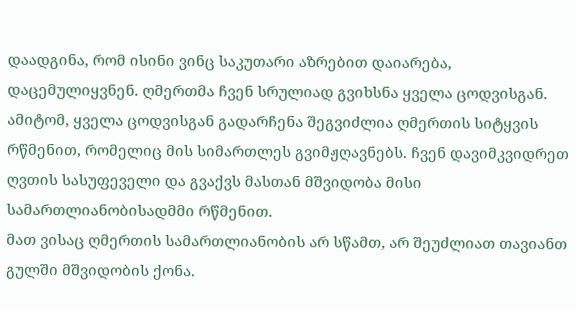დაადგინა, რომ ისინი ვინც საკუთარი აზრებით დაიარება, დაცემულიყვნენ. ღმერთმა ჩვენ სრულიად გვიხსნა ყველა ცოდვისგან. ამიტომ, ყველა ცოდვისგან გადარჩენა შეგვიძლია ღმერთის სიტყვის რწმენით, რომელიც მის სიმართლეს გვიმჟღავნებს. ჩვენ დავიმკვიდრეთ ღვთის სასუფეველი და გვაქვს მასთან მშვიდობა მისი სამართლიანობისადმმი რწმენით.
მათ ვისაც ღმერთის სამართლიანობის არ სწამთ, არ შეუძლიათ თავიანთ გულში მშვიდობის ქონა.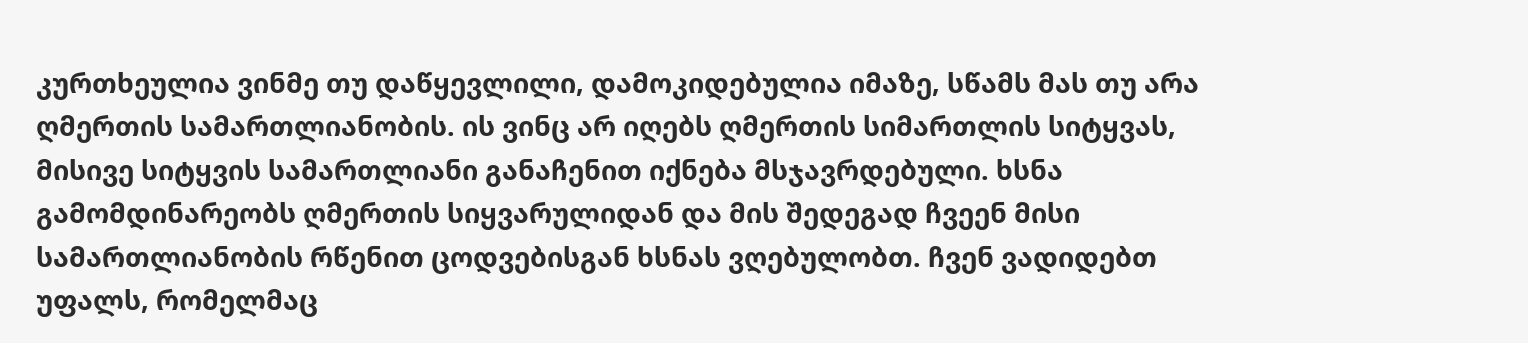კურთხეულია ვინმე თუ დაწყევლილი, დამოკიდებულია იმაზე, სწამს მას თუ არა ღმერთის სამართლიანობის. ის ვინც არ იღებს ღმერთის სიმართლის სიტყვას, მისივე სიტყვის სამართლიანი განაჩენით იქნება მსჯავრდებული. ხსნა გამომდინარეობს ღმერთის სიყვარულიდან და მის შედეგად ჩვეენ მისი სამართლიანობის რწენით ცოდვებისგან ხსნას ვღებულობთ. ჩვენ ვადიდებთ უფალს, რომელმაც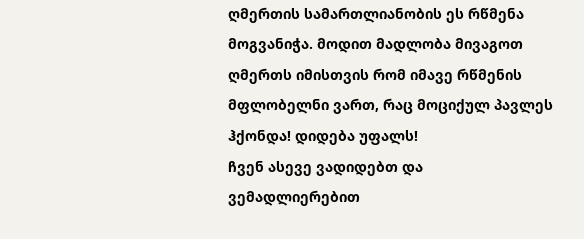ღმერთის სამართლიანობის ეს რწმენა მოგვანიჭა. მოდით მადლობა მივაგოთ ღმერთს იმისთვის რომ იმავე რწმენის მფლობელნი ვართ, რაც მოციქულ პავლეს ჰქონდა! დიდება უფალს!
ჩვენ ასევე ვადიდებთ და ვემადლიერებით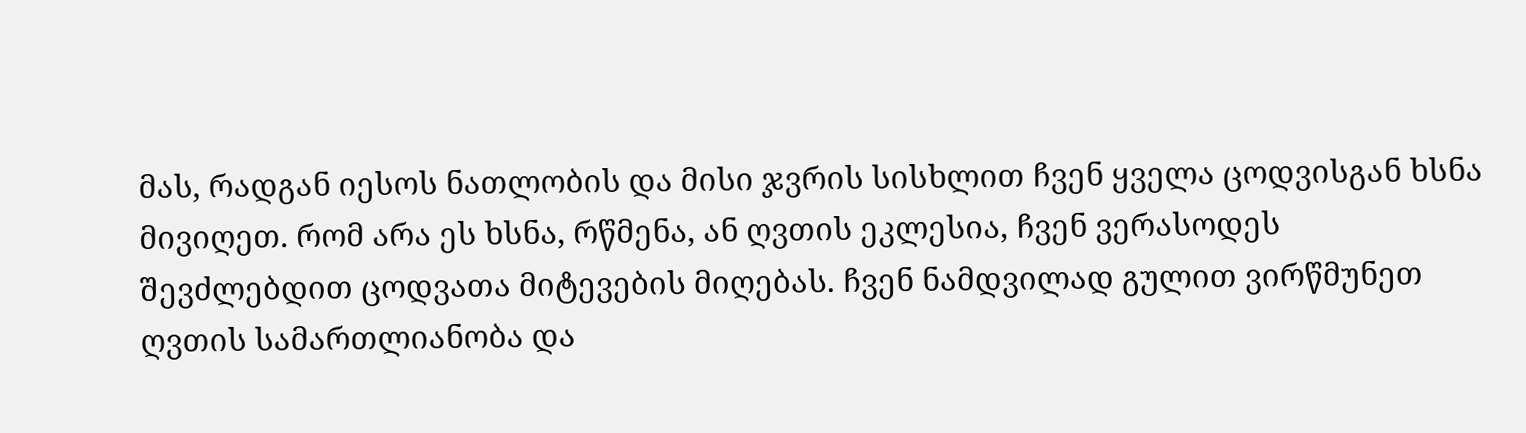მას, რადგან იესოს ნათლობის და მისი ჯვრის სისხლით ჩვენ ყველა ცოდვისგან ხსნა მივიღეთ. რომ არა ეს ხსნა, რწმენა, ან ღვთის ეკლესია, ჩვენ ვერასოდეს შევძლებდით ცოდვათა მიტევების მიღებას. ჩვენ ნამდვილად გულით ვირწმუნეთ ღვთის სამართლიანობა და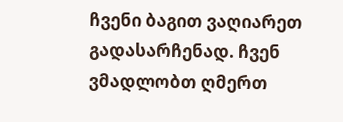ჩვენი ბაგით ვაღიარეთ გადასარჩენად. ჩვენ ვმადლობთ ღმერთ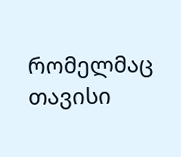რომელმაც თავისი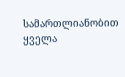სამართლიანობით ყველა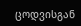ცოდვისგან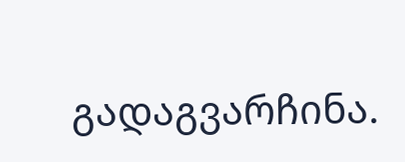გადაგვარჩინა.